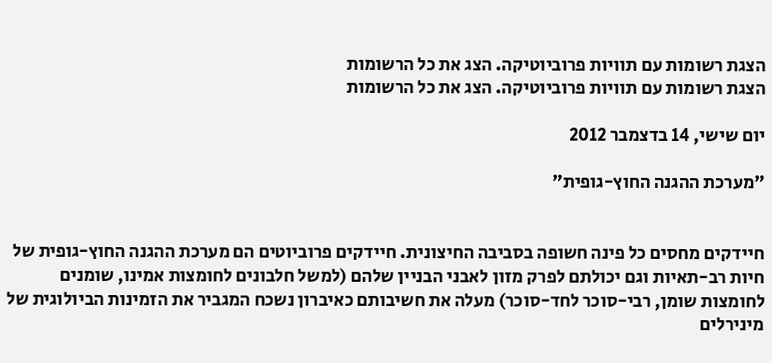הצגת רשומות עם תוויות פרוביוטיקה. הצג את כל הרשומות
הצגת רשומות עם תוויות פרוביוטיקה. הצג את כל הרשומות

יום שישי, 14 בדצמבר 2012

"מערכת ההגנה החוץ-גופית"


חיידקים מחסים כל פינה חשופה בסביבה החיצונית. חיידקים פרוביוטים הם מערכת ההגנה החוץ-גופית של חיות רב-תאיות וגם יכולתם לפרק מזון לאבני הבניין שלהם (למשל חלבונים לחומצות אמינו, שומנים לחומצות שומן, רבי-סוכר לחד-סוכר) מעלה את חשיבותם כאיברון נשכח המגביר את הזמינות הביולוגית של מינירלים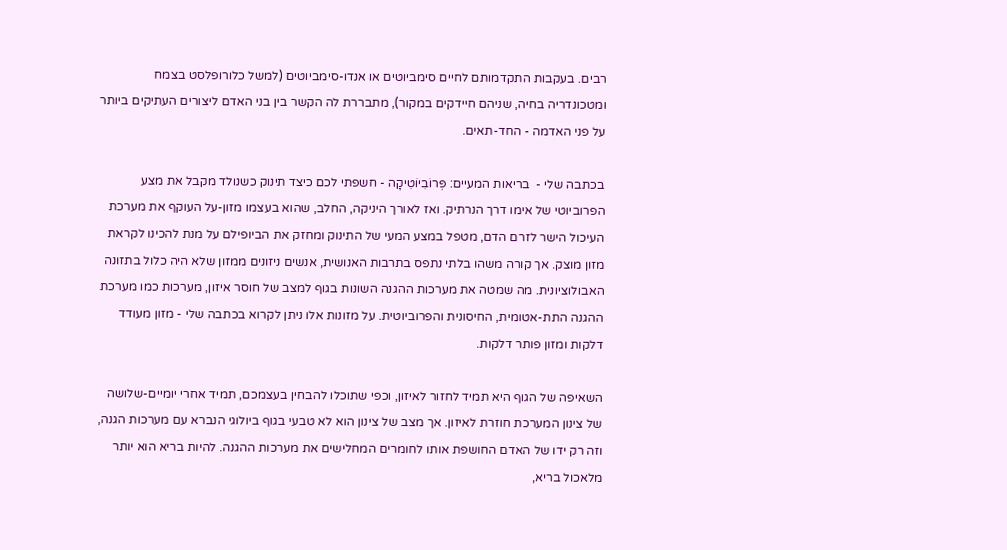רבים. בעקבות התקדמותם לחיים סימביוטים או אנדו-סימביוטים (למשל כלורופלסט בצמח ומטכונדריה בחיה, שניהם חיידקים במקור), מתבררת לה הקשר בין בני האדם ליצורים העתיקים ביותר על פני האדמה - החד-תאים.

בכתבה שלי -  בריאות המעיים: פְּרוֹבִיוֹטִיקָה - חשפתי לכם כיצד תינוק כשנולד מקבל את מצע הפרוביוטי של אימו דרך הנרתיק. ואז לאורך היניקה, החלב, שהוא בעצמו מזון-על העוקף את מערכת העיכול הישר לזרם הדם, מטפל במצע המעי של התינוק ומחזק את הביופילם על מנת להכינו לקראת מזון מוצק. אך קורה משהו בלתי נתפס בתרבות האנושית, אנשים ניזונים ממזון שלא היה כלול בתזונה האבולוציונית. מה שמטה את מערכות ההגנה השונות בגוף למצב של חוסר איזון, מערכות כמו מערכת ההגנה התת-אטומית, החיסונית והפרוביוטית. על מזונות אלו ניתן לקרוא בכתבה שלי - מזון מעודד דלקות ומזון פותר דלקות.

השאיפה של הגוף היא תמיד לחזור לאיזון, וכפי שתוכלו להבחין בעצמכם, תמיד אחרי יומיים-שלושה של צינון המערכת חוזרת לאיזון. אך מצב של צינון הוא לא טבעי בגוף ביולוגי הנברא עם מערכות הגנה, וזה רק ידו של האדם החושפת אותו לחומרים המחלישים את מערכות ההגנה. להיות בריא הוא יותר מלאכול בריא,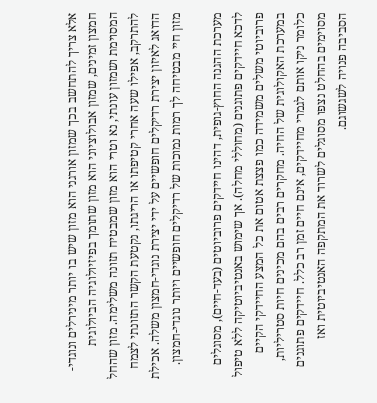אלא צריך להתחשב בכך שמזון אורגני הוא מזון שיש בו יותר מינירלים ונוגדי-חמצון זמינים, שמזון אבולוציוני הוא מזון שתומך בפיזיולוגיה הביולוגית המסוימת ושמזון עונתי, נא וטרי הוא מזון שמבטיח תזונה משלימה. מזון שהחל להתרקב, אפילו שעה אחרי קטיפתו או הריגתו, נקטעת הקשר התזונתי לצמח הדואג לאיזון יצירת רדיקלים חופשיים על ידי יצירת נוגדי-חמצון משלה. אכילת מזון חיי מבטיחה לך רמות נמוכות של רדיקלים חופשיים ויותר נוגדי-חמצון.

מערכת ההגנה החוץ-גופית, דהינו חיידקים פרוביוטים (בעד-חיים), מסוגלים לדכא חיידקים פתוגנים (מחוללי מחלה). אך שימוש באנטיביוטיקה ללא טיפול פרוביוטי משלים משמידה כמו פצצת אטום את כל המצע החיידקי הקיים במערכת האקולוגית של החיה. מחקרים רבים בהם מכינים חיות סטריליות, כלומר ניקו אותם לגמרי מחיידקים, אינם חיים זמן רב כלל. חיידקים פתוגנים מסוימים בהחלט נצפו מסוגלים לשרוד את המתקפה האנטיביוטית ואז הסביבה פנויה לשגשוגם.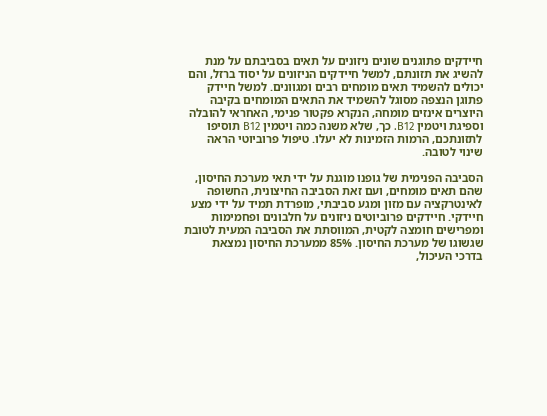חיידקים פתוגנים שונים ניזונים על תאים בסביבתם על מנת להשיג את תזונתם, למשל חיידקים הניזונים על יסוד ברזל, והם יכולים להשמיד תאים מומחים רבים ומגוונים. למשל חיידק פתוגן הנצפה מסוגל להשמיד את התאים המומחים בקיבה היוצרים אינזים מומחה, הנקרא פקטור פנימי, האחראי להובלה וספיגת ויטמין B12. כך, שלא משנה כמה ויטמין B12 תוסיפו לתזונתכם, הרמות הזמינות לא יעלו. טיפול פרוביוטי הראה שינוי לטובה.

הסביבה הפנימית של גופנו מוגנת על ידי תאי מערכת החיסון, שהם תאים מומחים, ועם זאת הסביבה החיצונית, החשופה לאינטרקציה עם מזון ומגע סביבתי, מופרדת תמיד על ידי מצע חיידקי. חיידקים פרוביוטים ניזונים על חלבונים ופחמימות ומפרישים חומצה לקטית, המווסתת את הסביבה המעית לטובת שגשוגו של מערכת החיסון. 85% ממערכת החיסון נמצאת בדרכי העיכול,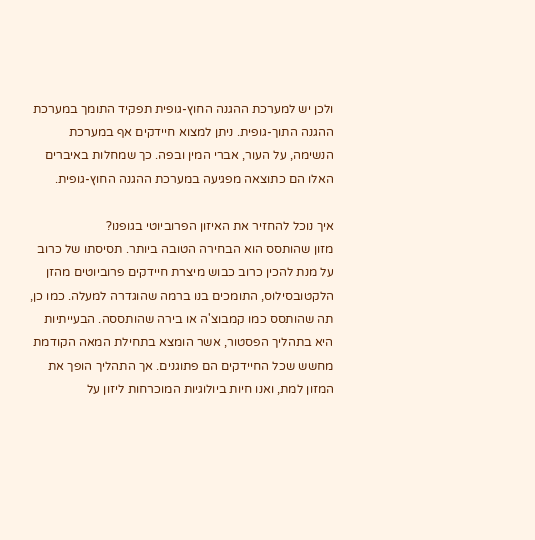ולכן יש למערכת ההגנה החוץ-גופית תפקיד התומך במערכת ההגנה התוך-גופית. ניתן למצוא חיידקים אף במערכת הנשימה, על העור, אברי המין ובפה. כך שמחלות באיברים האלו הם כתוצאה מפגיעה במערכת ההגנה החוץ-גופית.

איך נוכל להחזיר את האיזון הפרוביוטי בגופנו?
מזון שהותסס הוא הבחירה הטובה ביותר. תסיסתו של כרוב על מנת להכין כרוב כבוש מיצרת חיידקים פרוביוטים מהזן הלקטובסילוס, התומכים בנו ברמה שהוגדרה למעלה. כמו כן, תה שהותסס כמו קמבוצ'ה או בירה שהותססה. הבעייתיות היא בתהליך הפסטור, אשר הומצא בתחילת המאה הקודמת מחשש שכל החיידקים הם פתוגנים. אך התהליך הופך את המזון למת, ואנו חיות ביולוגיות המוכרחות ליזון על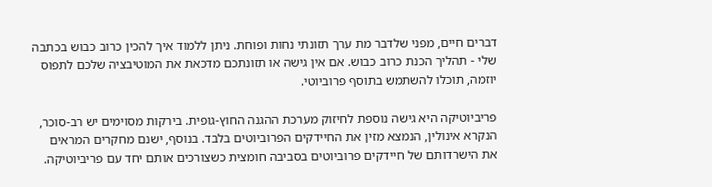דברים חיים, מפני שלדבר מת ערך תזונתי נחות ופוחת. ניתן ללמוד איך להכין כרוב כבוש בכתבה שלי - תהליך הכנת כרוב כבוש. אם אין גישה או תזונתכם מדכאת את המוטיבציה שלכם לתפוס יוזמה, תוכלו להשתמש בתוסף פרוביוטי.

פריביוטיקה היא גישה נוספת לחיזוק מערכת ההגנה החוץ-גופית. בירקות מסוימים יש רב-סוכר, הנקרא אינולין, הנמצא מזין את החיידקים הפרוביוטים בלבד. בנוסף, ישנם מחקרים המראים את הישרדותם של חיידקים פרוביוטים בסביבה חומצית כשצורכים אותם יחד עם פריביוטיקה.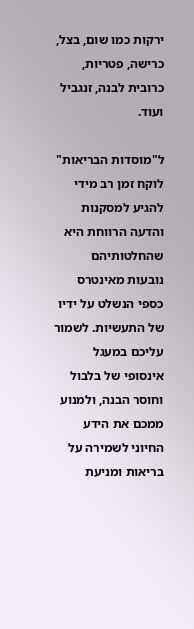ירקות כמו שום, בצל, כרישה, פטריות, כרובית לבנה, זנגביל ועוד.

ל"מוסדות הבריאות" לוקח זמן רב מידי להגיע למסקנות והדעה הרווחת היא שהחלטותיהם נובעות מאינטרס כספי הנשלט על ידיו של התעשיות. לשמור עליכם במעגל אינסופי של בלבול וחוסר הבנה, ולמנוע ממכם את הידע החיוני לשמירה על בריאות ומניעת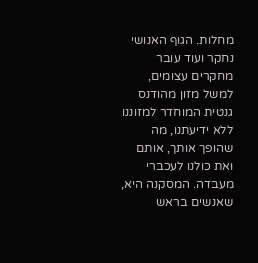מחלות. הגוף האנושי נחקר ועוד עובר מחקרים עצומים, למשל מזון מהודנס גנטית המוחדר למזוננו ללא ידיעתנו, מה שהופך אותך, אותם ואת כולנו לעכברי מעבדה. המסקנה היא, שאנשים בראש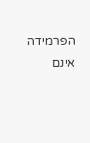הפרמידה אינם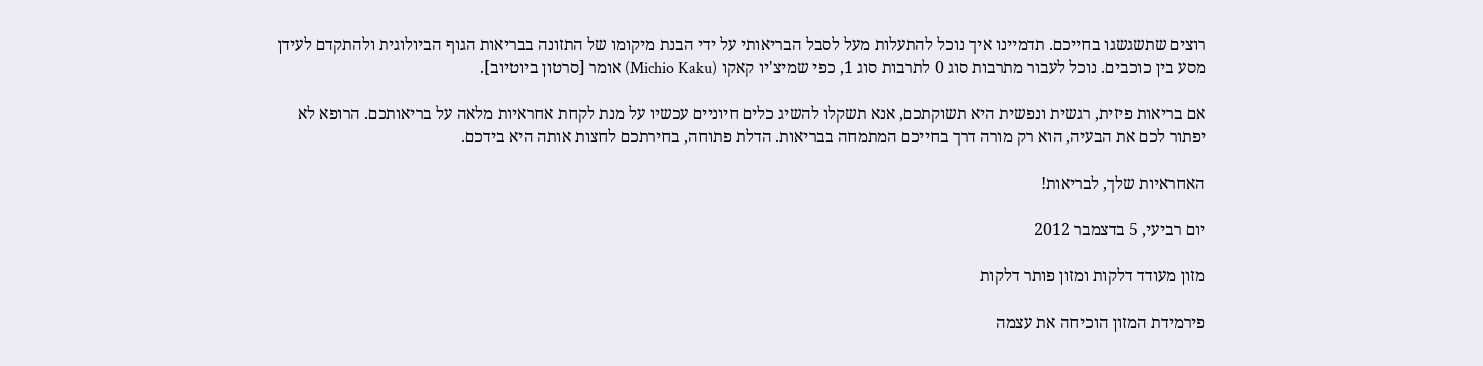רוצים שתשגשגו בחייכם. תדמיינו איך נוכל להתעלות מעל לסבל הבריאותי על ידי הבנת מיקומו של התזונה בבריאות הגוף הביולוגית ולהתקדם לעידן מסע בין כוכבים. נוכל לעבור מתרבות סוג 0 לתרבות סוג 1, כפי שמיצ'יו קאקו (Michio Kaku) אומר [סרטון ביוטיוב].

אם בריאות פיזית, רגשית ונפשית היא תשוקתכם, אנא תשקלו להשיג כלים חיוניים עכשיו על מנת לקחת אחראיות מלאה על בריאותכם. הרופא לא יפתור לכם את הבעיה, הוא רק מורה דרך בחייכם המתמחה בבריאות. הדלת פתוחה, בחירתכם לחצות אותה היא בידכם.

האחראיות שלך, לבריאות!

יום רביעי, 5 בדצמבר 2012

מזון מעודד דלקות ומזון פותר דלקות

פירמידת המזון הוכיחה את עצמה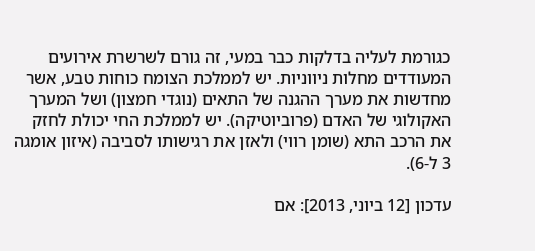כגורמת לעליה בדלקות כבר במעי, זה גורם לשרשרת אירועים המעודדים מחלות ניווניות. יש לממלכת הצומח כוחות טבע, אשר מחדשות את מערך ההגנה של התאים (נוגדי חמצון) ושל המערך האקולוגי של האדם (פרוביוטיקה). יש לממלכת החי יכולת לחזק את הרכב התא (שומן רווי) ולאזן את רגישותו לסביבה (איזון אומגה 3 ל-6).

עדכון [12 ביוני, 2013]: אם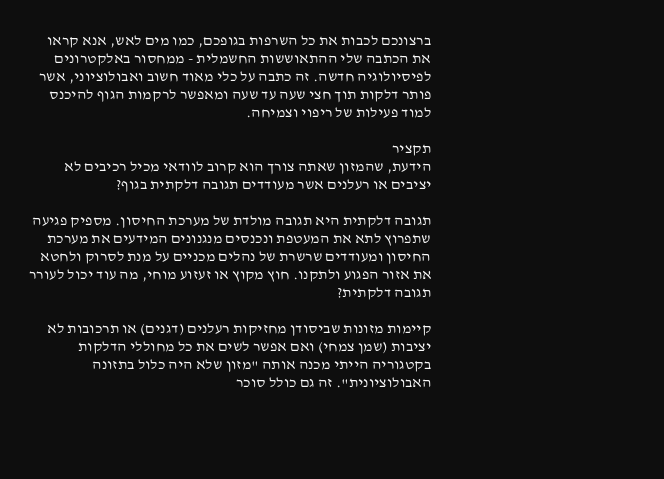ברצונכם לכבות את כל השרפות בגופכם, כמו מים לאש, אנא קראו את הכתבה שלי ההתאוששות החשמלית - ממחסור באלקטרונים לפיסיולוגיה חדשה. זה כתבה על כלי מאוד חשוב ואבולוציוני, אשר פותר דלקות תוך חצי שעה עד שעה ומאפשר לרקמות הגוף להיכנס למוד פעילות של ריפוי וצמיחה.

תקציר
הידעת, שהמזון שאתה צורך הוא קרוב לוודאי מכיל רכיבים לא יציבים או רעלנים אשר מעודדים תגובה דלקתית בגוף?

תגובה דלקתית היא תגובה מולדת של מערכת החיסון. מספיק פגיעה שתפרוץ לתא את המעטפת ונכנסים מנגנונים המידעים את מערכת החיסון ומעודדים שרשרת של נהלים מכניים על מנת לסרוק ולחטא את אזור הפגוע ולתקנו. חוץ מקוץ או זעזוע מוחי, מה עוד יכול לעורר תגובה דלקתית?

קיימות מזונות שביסודן מחזיקות רעלנים (דגנים) או תרכובות לא יציבות (שמן צמחי) ואם אפשר לשים את כל מחוללי הדלקות בקטגוריה הייתי מכנה אותה "מזון שלא היה כלול בתזונה האבולוציונית". זה גם כולל סוכר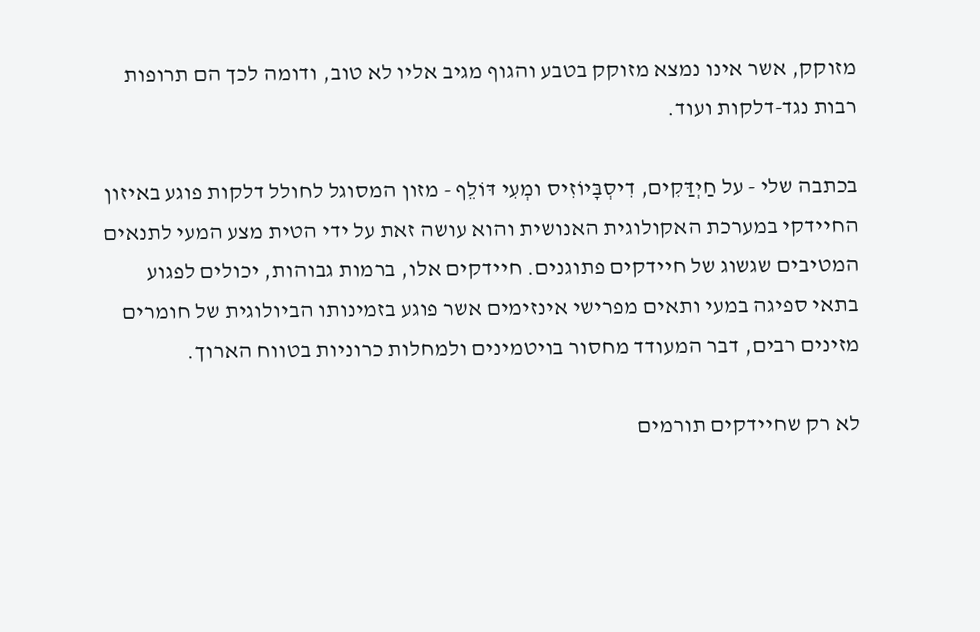מזוקק, אשר אינו נמצא מזוקק בטבע והגוף מגיב אליו לא טוב, ודומה לכך הם תרופות רבות נגד-דלקות ועוד.

בכתבה שלי - על חַיְדַּקִים, דִיסְבָּיוֹזִיס ומְעִי דּוֹלֵף - מזון המסוגל לחולל דלקות פוגע באיזון החיידקי במערכת האקולוגית האנושית והוא עושה זאת על ידי הטית מצע המעי לתנאים המטיבים שגשוג של חיידקים פתוגנים. חיידקים אלו, ברמות גבוהות, יכולים לפגוע בתאי ספיגה במעי ותאים מפרישי אינזימים אשר פוגע בזמינותו הביולוגית של חומרים מזינים רבים, דבר המעודד מחסור בויטמינים ולמחלות כרוניות בטווח הארוך.

לא רק שחיידקים תורמים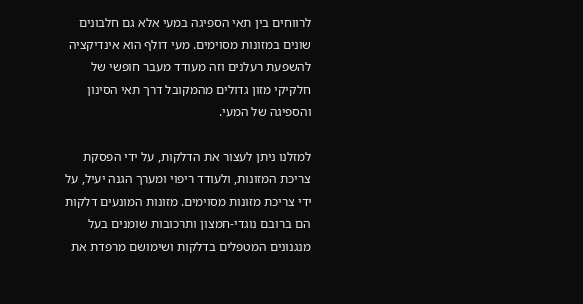לרווחים בין תאי הספיגה במעי אלא גם חלבונים שונים במזונות מסוימים. מעי דולף הוא אינדיקציה להשפעת רעלנים וזה מעודד מעבר חופשי של חלקיקי מזון גדולים מהמקובל דרך תאי הסינון והספיגה של המעי.

למזלנו ניתן לעצור את הדלקות, על ידי הפסקת צריכת המזונות, ולעודד ריפוי ומערך הגנה יעיל, על ידי צריכת מזונות מסוימים. מזונות המונעים דלקות הם ברובם נוגדי-חמצון ותרכובות שומנים בעל מנגנונים המטפלים בדלקות ושימושם מרפדת את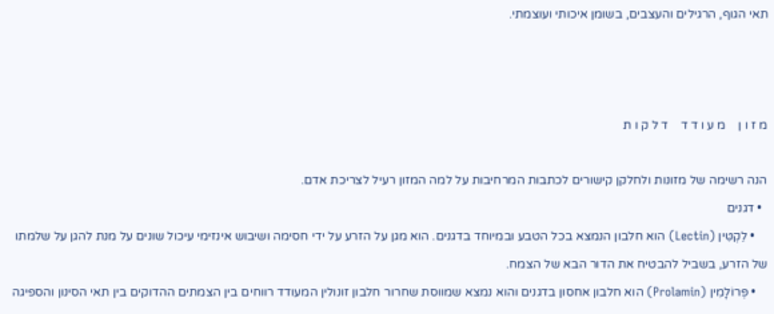תאי הגוף, הרגילים והעצבים, בשומן איכותי ועוצמתי.



מ ז ו ן    מ ע ו ד ד    ד ל ק ו ת

הנה רשימה של מזונות ולחלקן קישורים לכתבות המרחיבות על למה המזון רעיל לצריכת אדם.
  • דגנים
    • לֵקְטִּין (Lectin) הוא חלבון הנמצא בכל הטבע ובמיוחד בדגנים. הוא מגן על הזרע על ידי חסימה ושיבוש אינזימי עיכול שונים על מנת להגן על שלמתו של הזרע, בשביל להבטיח את הדור הבא של הצמח.
    • פְּרוֹלָמִין (Prolamin) הוא חלבון אחסון בדגנים והוא נמצא שמווסת שחרור חלבון זונולין המעודד רווחים בין הצמתים ההדוקים בין תאי הסינון והספיגה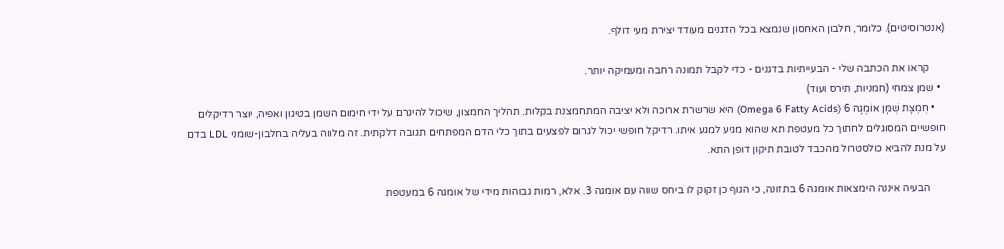(אנטרוסיטים). כלומר, חלבון האחסון שנמצא בכל הדגנים מעודד יצירת מעי דולף.

      קראו את הכתבה שלי - הבעייתיות בדגנים - כדי לקבל תמונה רחבה ומעמיקה יותר.
  • שמן צמחי (חמניות, תירס ועוד)
    • חֻמְצָת שֻׁמָּן אוֹמֶגָה 6 (Omega 6 Fatty Acids) היא שרשרת ארוכה ולא יציבה המתחמצנת בקלות. תהליך החמצון, שיכול להיגרם על ידי חימום השמן בטיגון ואפיה, יוצר רדיקלים חופשיים המסוגלים לחתוך כל מעטפת תא שהוא מגיע למגע איתו. רדיקל חופשי יכול לגרום לפצעים בתוך כלי הדם המפתחים תגובה דלקתית. זה מלווה בעליה בחלבון-שומני LDL בדם על מנת להביא כולסטרול מהכבד לטובת תיקון דופן התא.

      הבעיה איננה הימצאות אומגה 6 בתזונה, כי הגוף כן זקוק לו ביחס שווה עם אומגה 3. אלא, רמות גבוהות מידי של אומגה 6 במעטפת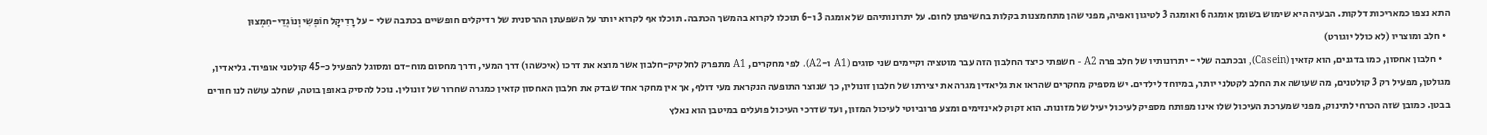התא נצפו כמאריכות דלקות. הבעיה היא שימוש בשומן אומגה 6 ואומגה 3 לטיגון ואפיה, מפני שהן מתחמצנות בקלות בחשיפתן לחום. על יתרונותיהם של אומגה 3 ו-6 תוכלו לקרוא בהמשך הכתבה. תוכלו אף לקרוא יותר על השפעתן ההרסנית של רדיקלים חופשיים בכתבה שלי - על רָדִיקָל חוֹפְשִי וְנוֹגְדֵי-חִמְצוּן
  • חלב ומוצריו (לא כולל יוגורט)
    • חלבון אחסון, כמו בדגנים, הוא קזאין (Casein), ובכתבה שלי - יתרונותיו של חלב פרה A2 - חשפתי כיצד החלבון הזה עבר מוטציה וקיימים שני סוגים (A1 ו-A2). לפי מחקרים, A1 מתפרק לחלקיק-חלבון אשר מוצא את דרכו (איכשהו) דרך המעי, ודרך מחסום מוח-דם ומסוגל להפעיל כ-45 קולטני אופיוד. גליאדין, מגולטן, מפעיל רק 3 קולטנים, מה שעושה את החלב לקטלני יותר, במיוחד לילדים. יש מספיק מחקרים שהראו את גליאדין מגרה את יצירתו של חלבון זונולין, כך שנוצר התופעה הנקראת מעי דולף, אך אין מחקר אחד שבדק את חלבון האחסון קזאין כמגרה שחרור של זונולין. נוכל להסיק באופן בוטה, שחלב עושה לנו חורים בבטן. כמובן שזה הכרחי לתינוק, מפני שמערכת העיכול שלו אינו מפותח מספיק לעיכול יעיל של מזונות. הוא זקוק לאינזימים ומצע פרוביוטי לעיכול המזון, ועד שדרכי העיכול פועלים במיטבן הוא נאלץ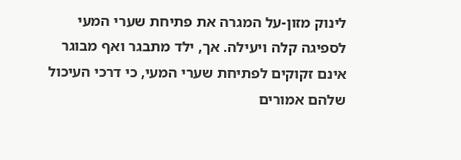לינוק מזון-על המגרה את פתיחת שערי המעי לספיגה קלה ויעילה. אך, ילד מתבגר ואף מבוגר אינם זקוקים לפתיחת שערי המעי, כי דרכי העיכול שלהם אמורים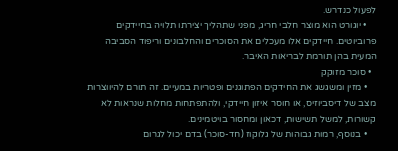לפעול כנדרש.
    • יוגורט הוא מוצר חלבי חריג, מפני שתהליך יצירתו תלויה בחיידקים פרוביוטים. חיידקים אלו מעכלים את הסוכרים והחלבונים וריפוד הסביבה המעית בהן תורמת לבריאות האיבר.
  • סוכר מזוקק
    • מזין ומשגשג את החידקים הפתוגנים ופטריות במעיים. זה תורם להיווצרות מצב של דיסביוזיס, או חוסר איזון חיידקי, ולהתפתחות מחלות שנראות לא קשורות, למשל תשישות, דכאון ומחסור בויטמינים.
    • בנוסף, רמות גבוהות של גלוקוז (חד-סוכר) בדם יכול לגרום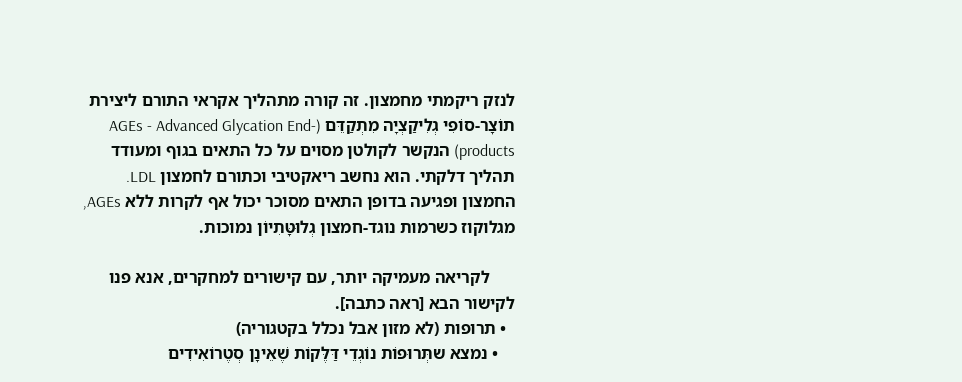לנזק ריקמתי מחמצון. זה קורה מתהליך אקראי התורם ליצירת תוֹצָר-סוֹפִי גְלִיקַצְיָה מִתְקַדֵּם (AGEs - Advanced Glycation End-products) הנקשר לקולטן מסוים על כל התאים בגוף ומעודד תהליך דלקתי. הוא נחשב ריאקטיבי וכתורם לחמצון LDL. החמצון ופגיעה בדופן התאים מסוכר יכול אף לקרות ללא AGEs, מגלוקוז כשרמות נוגד-חמצון גְלוּטָּתִיוֹן נמוכות.

      לקריאה מעמיקה יותר, עם קישורים למחקרים, אנא פנו לקישור הבא [ראה כתבה].
  • תרופות (לא מזון אבל נכלל בקטגוריה)
    • נמצא שתְּרוּפוֹת נוֹגְדֵי דַּלֶּקוֹת שֶׁאֵינָן סְטֶרוֹאִידִים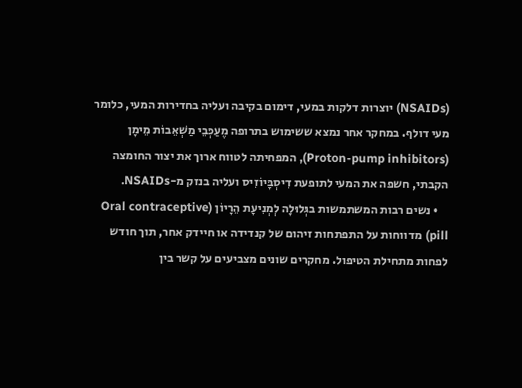(NSAIDs) יוצרות דלקות במעי, דימום בקיבה ועליה בחדירות המעי, כלומר מעי דולף. במחקר אחר נמצא ששימוש בתרופה מֶעַכְּבֵי מַשְׁאֵבוֹת מֵימָן (Proton-pump inhibitors), המפחיתה לטווח ארוך את יצור החומצה הקבתי, חשפה את המעי לתופעת דִיסְבָּיוֹזִיס ועליה בנזק מ-NSAIDs.
    • נשים רבות המשתמשות בגְּלוּלָה לְמְנִיעָת הֵרָיוֹן (Oral contraceptive pill) מדווחות על התפתחות זיהום של קנדידה או חיידק אחר, תוך חודש לפחות מתחילת הטיפול. מחקרים שונים מצביעים על קשר בין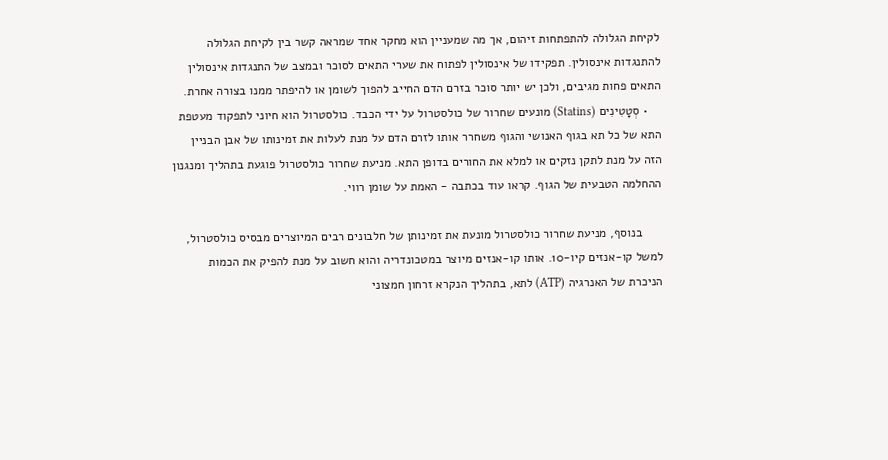לקיחת הגלולה להתפתחות זיהום, אך מה שמעניין הוא מחקר אחד שמראה קשר בין לקיחת הגלולה להתנגדות אינסולין. תפקידו של אינסולין לפתוח את שערי התאים לסוכר ובמצב של התנגדות אינסולין התאים פחות מגיבים, ולכן יש יותר סוכר בזרם הדם החייב להפוך לשומן או להיפתר ממנו בצורה אחרת.
    • סְטָטִינִים (Statins) מונעים שחרור של כולסטרול על ידי הכבד. כולסטרול הוא חיוני לתפקוד מעטפת התא של כל תא בגוף האנושי והגוף משחרר אותו לזרם הדם על מנת לעלות את זמינותו של אבן הבניין הזה על מנת לתקן נזקים או למלא את החורים בדופן התא. מניעת שחרור כולסטרול פוגעת בתהליך ומנגנון ההחלמה הטבעית של הגוף. קראו עוד בכתבה - האמת על שומן רווי.

      בנוסף, מניעת שחרור כולסטרול מונעת את זמינותן של חלבונים רבים המיוצרים מבסיס כולסטרול, למשל קו-אנזים קיו-10. אותו קו-אנזים מיוצר במטכונדריה והוא חשוב על מנת להפיק את הכמות הניכרת של האנרגיה (ATP) לתא, בתהליך הנקרא זרחון חמצוני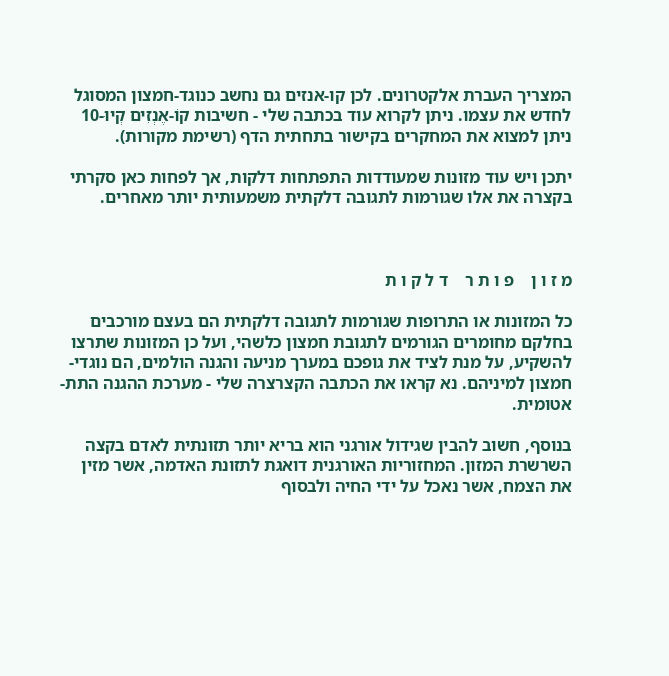המצריך העברת אלקטרונים. לכן קו-אנזים גם נחשב כנוגד-חמצון המסוגל לחדש את עצמו. ניתן לקרוא עוד בכתבה שלי - חשיבות קוֹ-אֶנְזִים קְיוּ-10
ניתן למצוא את המחקרים בקישור בתחתית הדף (רשימת מקורות).

יתכן ויש עוד מזונות שמעודדות התפתחות דלקות, אך לפחות כאן סקרתי בקצרה את אלו שגורמות לתגובה דלקתית משמעותית יותר מאחרים.



מ ז ו ן    פ ו ת ר    ד ל ק ו ת

כל המזונות או התרופות שגורמות לתגובה דלקתית הם בעצם מורכבים בחלקם מחומרים הגורמים לתגובת חמצון כלשהי, ועל כן המזונות שתרצו להשקיע, על מנת לציד את גופכם במערך מניעה והגנה הולמים, הם נוגדי-חמצון למיניהם. נא קראו את הכתבה הקצרצרה שלי - מערכת ההגנה התת-אטומית.

בנוסף, חשוב להבין שגידול אורגני הוא בריא יותר תזונתית לאדם בקצה השרשרת המזון. המחזוריות האורגנית דואגת לתזונת האדמה, אשר מזין את הצמח, אשר נאכל על ידי החיה ולבסוף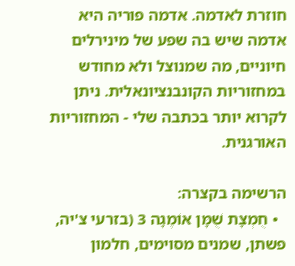חוזרת לאדמה. אדמה פוריה היא אדמה שיש בה שפע של מינירלים חיוניים, מה שמנוצל ולא מחודש במחזוריות הקונבנציונאלית. ניתן לקרוא יותר בכתבה שלי - המחזוריות האורגנית.

הרשימה בקצרה:
  • חֻמְצָת שֻׁמָּן אוֹמֶגָה 3 (בזרעי צ'יה, פשתן, שמנים מסוימים, חלמון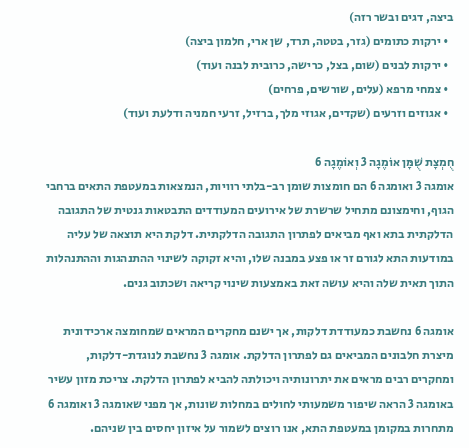ביצה, דגים ובשר רזה)
  • ירקות כתומים (גזר, בטטה, תרד, שן ארי, חלמון ביצה)
  • ירקות לבנים (שום, בצל, כרישה, כרובית לבנה ועוד)
  • צמחי מרפא (עלים, שורשים, פרחים)
  • אגוזים וזרעים (שקדים, אגוזי מלך, ברזיל, זרעי חמניה ודלעת ועוד)

חֻמְצָת שֻׁמָּן אוֹמֶגָה 3 וְאוֹמֶגָה 6
אומגה 3 ואומגה 6 הם חומצות שומן רב-בלתי רוויות, הנמצאות במעטפת התאים ברחבי הגוף, וחימצונם מתחיל שרשרת של אירועים המעודדים התבטאות גנטית של התגובה הדלקתית בתא ואף מביאים לפתרון התגובה הדלקתית. דלקת היא תוצאה של עליה במודעות התא לגורם זר או פצע במבנה שלו, והיא זקוקה לשינוי ההתנהגות וההתנהלות התוך תאית שלה והיא עושה זאת באמצעות שינוי קריאה ושכתוב גנים.

אומגה 6 נחשבת כמעודדת דלקות, אך ישנם מחקרים המראים שמחומצה ארכידונית מיצרת חלבונים המביאים גם לפתרון הדלקת. אומגה 3 נחשבת לנוגדת-דלקות, ומחקרים רבים מראים את יתרונותיה ויכולתה להביא לפתרון הדלקת. צריכת מזון עשיר באומגה 3 הראה שיפור משמעותי לחולים במחלות שונות, אך מפני שאומגה 3 ואומגה 6 מתחרות במקומן במעטפת התא, אנו רוצים לשמור על איזון יחסים בין שניהם.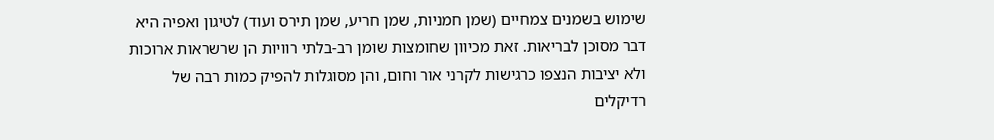שימוש בשמנים צמחיים (שמן חמניות, שמן חריע, שמן תירס ועוד) לטיגון ואפיה היא דבר מסוכן לבריאות. זאת מכיוון שחומצות שומן רב-בלתי רוויות הן שרשראות ארוכות ולא יציבות הנצפו כרגישות לקרני אור וחום, והן מסוגלות להפיק כמות רבה של רדיקלים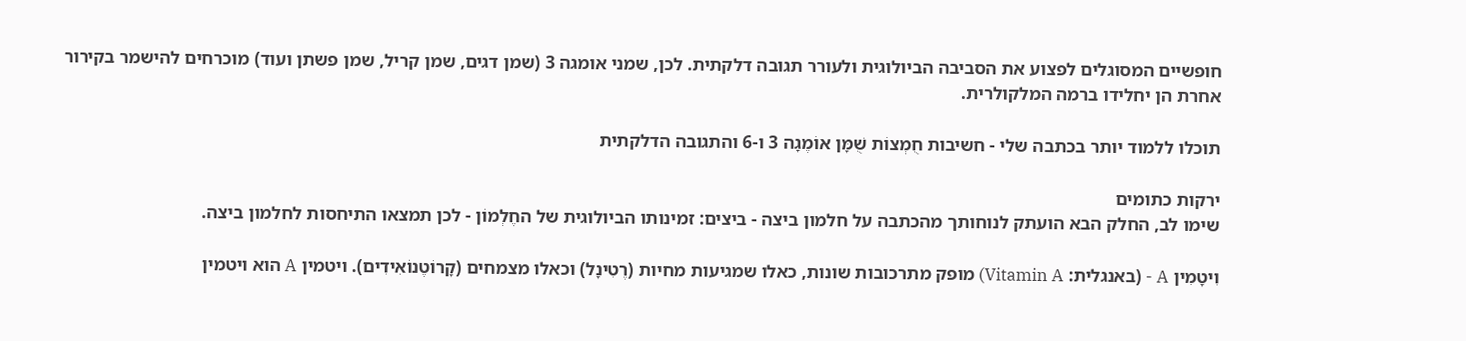חופשיים המסוגלים לפצוע את הסביבה הביולוגית ולעורר תגובה דלקתית. לכן, שמני אומגה 3 (שמן דגים, שמן קריל, שמן פשתן ועוד) מוכרחים להישמר בקירור אחרת הן יחלידו ברמה המלקולרית.

תוכלו ללמוד יותר בכתבה שלי - חשיבות חֻמְצוֹת שֻׁמָּן אוֹמֶגָה 3 ו-6 והתגובה הדלקתית

ירקות כתומים
שימו לב, החלק הבא הועתק לנוחותך מהכתבה על חלמון ביצה - ביצים: זמינותו הביולוגית של החֶלְמוֹן - לכן תמצאו התיחסות לחלמון ביצה.

וִיטָמִין A - (באנגלית: Vitamin A) מופק מתרכובות שונות, כאלו שמגיעות מחיות (רֶטִינָל) וכאלו מצמחים (קָרוֹטֶנוֹאִידִים). ויטמין A הוא ויטמין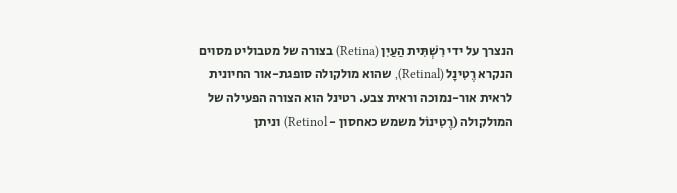הנצרך על ידי רִשְׁתִּית הַעַיִן (Retina) בצורה של מטבוליט מסוים הנקרא רֶטִינָל (Retinal), שהוא מולקולה סופגת-אור החיונית לראית אור-נמוכה וראית צבע. רטינל הוא הצורה הפעילה של המולקולה (רֶטִינוֹל משמש כאחסון - Retinol) וניתן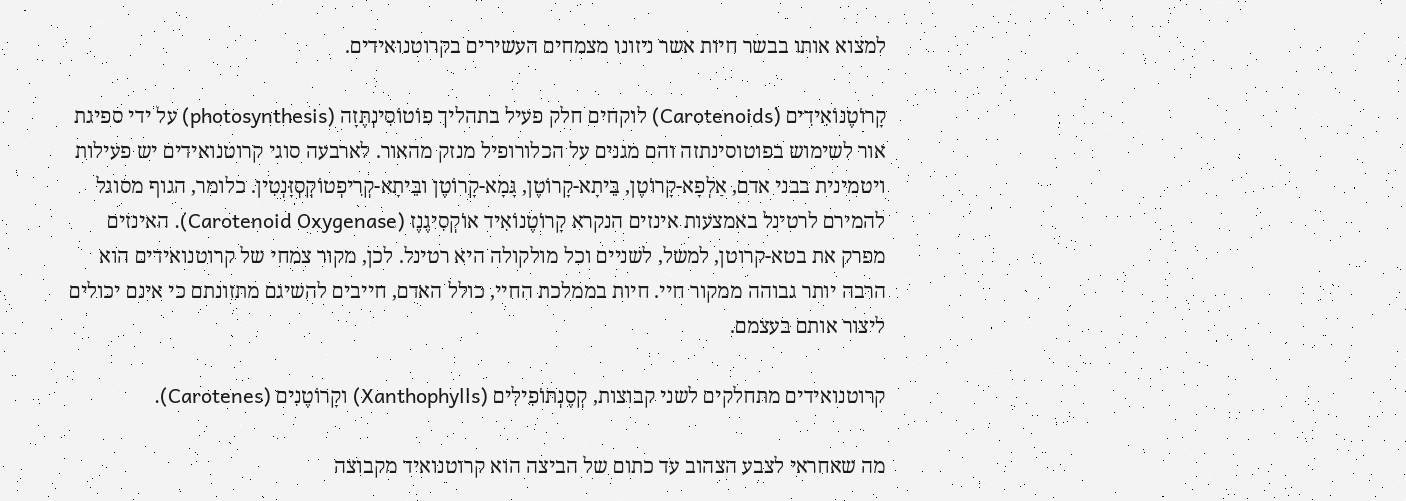למצוא אותו בבשר חיות אשר ניזונו מצמחים העשירים בקרוטנואידים.

קָרוֹטֶנוֹאִידִים (Carotenoids) לוקחים חלק פעיל בתהליך פוֹטוֹסִינְתֶּזָה (photosynthesis) על ידי ספיגת אור לשימוש בפוטוסינתזה והם מגנים על הכלורופיל מנזק מהאור. לארבעה סוגי קרוטנואידים יש פעילות ויטמינית בבני אדם, אַלְפָא-קָרוֹטֶן, בֵּיתָא-קָרוֹטֶן, גָּמָא-קָרוֹטֶן ובֵּיתָא-קְרִיפְטוֹקְסְזָּנְטִין. כלומר, הגוף מסוגל להמירם לרטינל באמצעות אינזים הנקרא קָרוֹטֶנוֹאִיד אוֹקְסִיגֶנֶז (Carotenoid Oxygenase). האינזים מפרק את בטא-קרוטן, למשל, לשניים וכל מולקולה היא רטינל. לכן, מקור צמחי של קרוטנואידים הוא הרבה יותר גבוהה ממקור חיי. חיות בממלכת החיי, כולל האדם, חייבים להשיגם מתזונתם כי אינם יכולים ליצור אותם בעצמם.

קרוטנואידים מתחלקים לשני קבוצות, קְסֶנְתוֹפִילִים (Xanthophylls) וקָרוֹטֶנִים (Carotenes).

מה שאחראי לצבע הצהוב עד כתום של הביצה הוא קרוטנואיד מקבוצה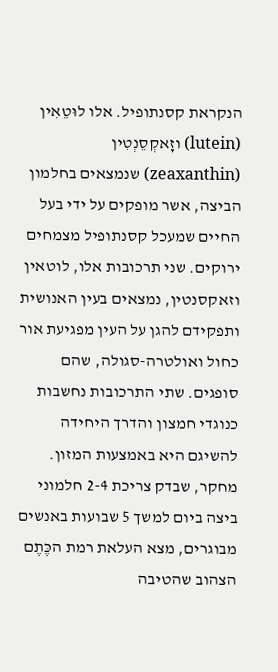הנקראת קסנתופיל. אלו לוּטֵאִין (lutein) וזָאקְסֵנְטִין (zeaxanthin) שנמצאים בחלמון הביצה, אשר מופקים על ידי בעל החיים שמעכל קסנתופיל מצמחים ירוקים. שני תרכובות אלו, לוטאין וזאקסנטין, נמצאים בעין האנושית ותפקידם להגן על העין מפגיעת אור כחול ואולטרה-סגולה, שהם סופגים. שתי התרכובות נחשבות כנוגדי חמצון והדרך היחידה להשיגם היא באמצעות המזון. מחקר, שבדק צריכת 2-4 חלמוני ביצה ביום למשך 5 שבועות באנשים מבוגרים, מצא העלאת רמת הכֶּתֶם הצהוב שהטיבה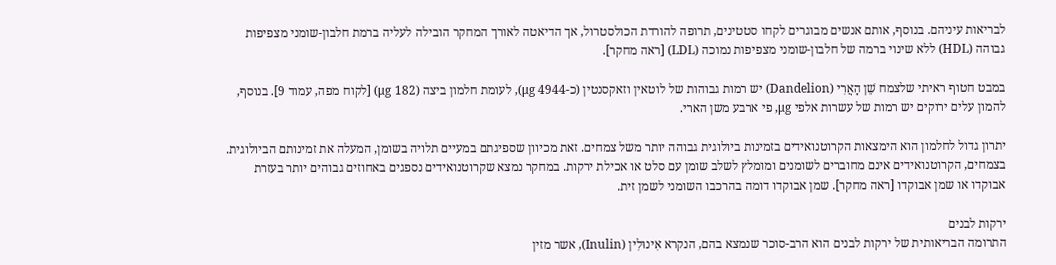לבריאות עיניהם. בנוסף, אותם אנשים מבוגרים לקחו סטטינים, תרופה להורדת הכולסטרול, אך הדיאטה לאורך המחקר הובילה לעליה ברמת חלבון-שומני מצפיפות גבוהה (HDL) ללא שינוי ברמה של חלבון-שומני מצפיפות נמוכה (LDL) [ראה מחקר].

במבט חטוף ראיתי שלצמח שֵׁן הָאֲרִי (Dandelion) יש רמות גבוהות של לוטאין וזאקסנטין (כ-4944 μg), לעומת חלמון ביצה (182 μg) [לקוח מפה, עמוד 9]. בנוסף, להמון עלים ירוקים יש רמות של עשרות אלפי μg, פי ארבע משן הארי.

יתרון גדול לחלמון הוא הימצאות הקרוטנואידים בזמינות ביולוגית גבוהה יותר משל צמחים. זאת מכיוון שספיגתם במעיים תלויה בשומן, המעלה את זמינותם הביולוגית. בצמחים, הקרוטנואידים אינם מחוברים לשומנים ומומלץ לשלב שומן עם סלט או אכילת ירקות. במחקר נמצא שקרוטנואידים נספגים באחוזים גבוהים יותר בעזרת אבוקדו או שמן אבוקדו [ראה מחקר]. שמן אבוקדו דומה בהרכבו השומני לשמן זית.

ירקות לבנים
התרומה הבריאותית של ירקות לבנים הוא הרב-סוכר שנמצא בהם, הנקרא אִינוּלִין (Inulin), אשר מזין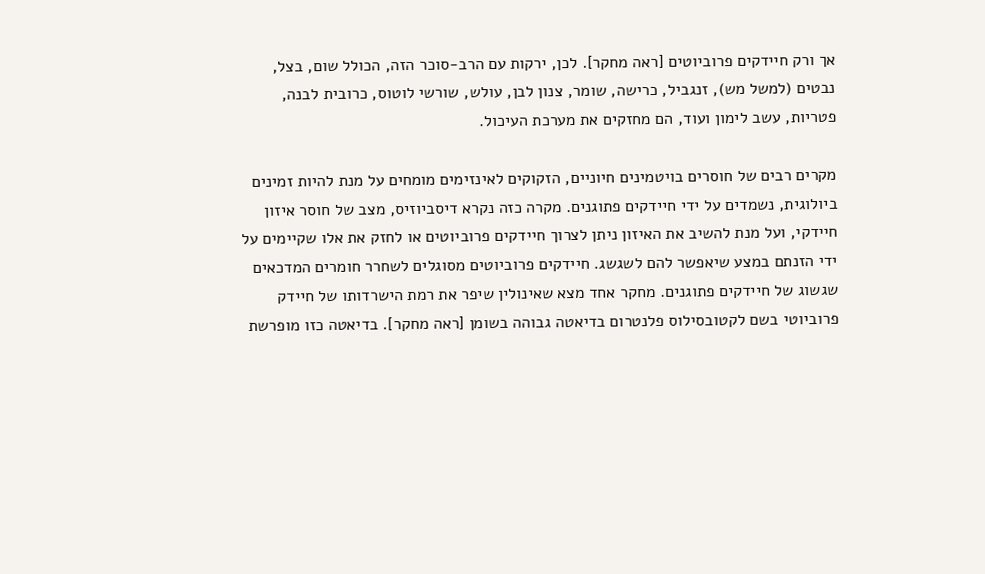אך ורק חיידקים פרוביוטים [ראה מחקר]. לכן, ירקות עם הרב-סוכר הזה, הכולל שום, בצל, נבטים (למשל מש), זנגביל, כרישה, שומר, צנון לבן, עולש, שורשי לוטוס, כרובית לבנה, פטריות, עשב לימון ועוד, הם מחזקים את מערכת העיכול.

מקרים רבים של חוסרים בויטמינים חיוניים, הזקוקים לאינזימים מומחים על מנת להיות זמינים ביולוגית, נשמדים על ידי חיידקים פתוגנים. מקרה כזה נקרא דיסביוזיס, מצב של חוסר איזון חיידקי, ועל מנת להשיב את האיזון ניתן לצרוך חיידקים פרוביוטים או לחזק את אלו שקיימים על ידי הזנתם במצע שיאפשר להם לשגשג. חיידקים פרוביוטים מסוגלים לשחרר חומרים המדכאים שגשוג של חיידקים פתוגנים. מחקר אחד מצא שאינולין שיפר את רמת הישרדותו של חיידק פרוביוטי בשם לקטובסילוס פלנטרום בדיאטה גבוהה בשומן [ראה מחקר]. בדיאטה כזו מופרשת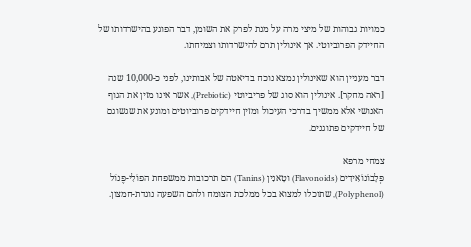כמויות גבוהות של מיצי מרה על מנת לפרק את השומן, דבר הפוגע בהישרדותו של החיידק הפרוביוטי. אך אינולין תרם להישרדותו וצמיחתו.

דבר מעניין הוא שאינולין נמצא נוכח בדיאטה של אבותינו, לפני כ-10,000 שנה [ראה מחקר]. אינולין הוא סוג של פריביוטי (Prebiotic), אשר אינו מזין את הגוף האנושי אלא ממשיך בדרכי העיכול ומזין חיידקים פרוביוטים ומונע את שגשוגם של חיידקים פתוגנים.

צמחי מרפא
פְּלָבוֹנוֹאִידִים (Flavonoids) וטָאנִין (Tanins) הם תרכובות ממשפחת הפוֹלִי-פֶּנוֹל (Polyphenol), שתוכלו למצוא בכל ממלכת הצומח ולהם השפעה נוגדת-חמצון.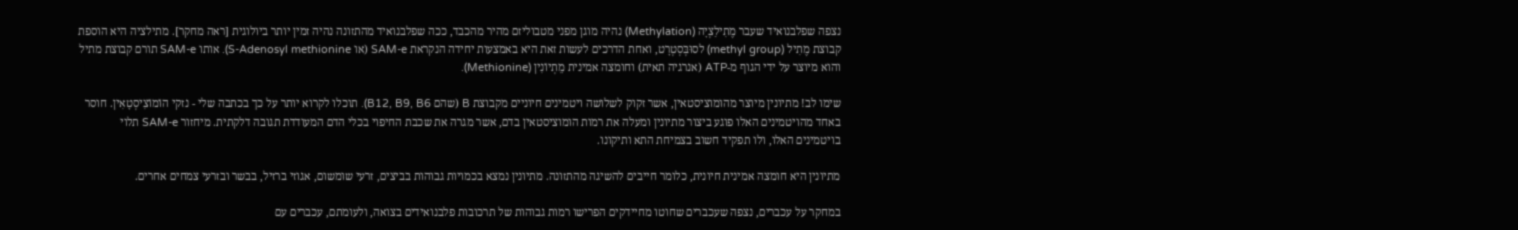נצפה שפלבנואיד שעבר מֶתִילַצְיָה (Methylation) נהיה מוגן מפני מטבוליזם מהיר מהכבד, ככה שפלבנואיד מהתזונה נהיה זמין יותר ביולוגית [ראה מחקר]. מתילציה היא הוספת קבוצת מֶתִיל (methyl group) לסוּבְּסְטְרָט, ואחת הדרכים לעשות זאת היא באמצעות יחידה הנקראת SAM-e (או S-Adenosyl methionine). אותו SAM-e תורם קבוצת מתיל והוא מיוצר על ידי הגוף מ-ATP (אנרגיה תאית) וחומצה אמינית מֵתְיוֹנִין (Methionine).

שימו לב! מתיונין מיוצר מהומוציסטאין, אשר זקוק לשלושה ויטמינים חיוניים מקבוצת B (שהם B12, B9, B6). תוכלו לקרוא יותר על כך בכתבה שלי - נזקי הוֹמוֹצִיסְטָאִין. חוסר באחד מהויטמינים האלו פוגע ביצור מתיונין ומעלה את רמות הומוציסטאין בדם, אשר מגרה את שכבת החיפוי בכלי הדם המעודדת תגובה דלקתית. מיחזור SAM-e תלוי בויטמינים האלו, ולו תפקיד חשוב בצמיחת התא ותיקונו.

מתיונין היא חומצה אמינית חיונית, כלומר חייבים להשיגה מהתזונה. מתיונין נמצא בכמויות גבוהות בביצים, זרעי שומשום, אגוזי ברזיל, בבשר ובזרעי צמחים אחרים.

במחקר על עכברים, נצפה שעכברים שחוטו מחיידקים הפרישו רמות גבוהות של תרכובות פלבנואידים בצואה, ולעומתם, עכברים עם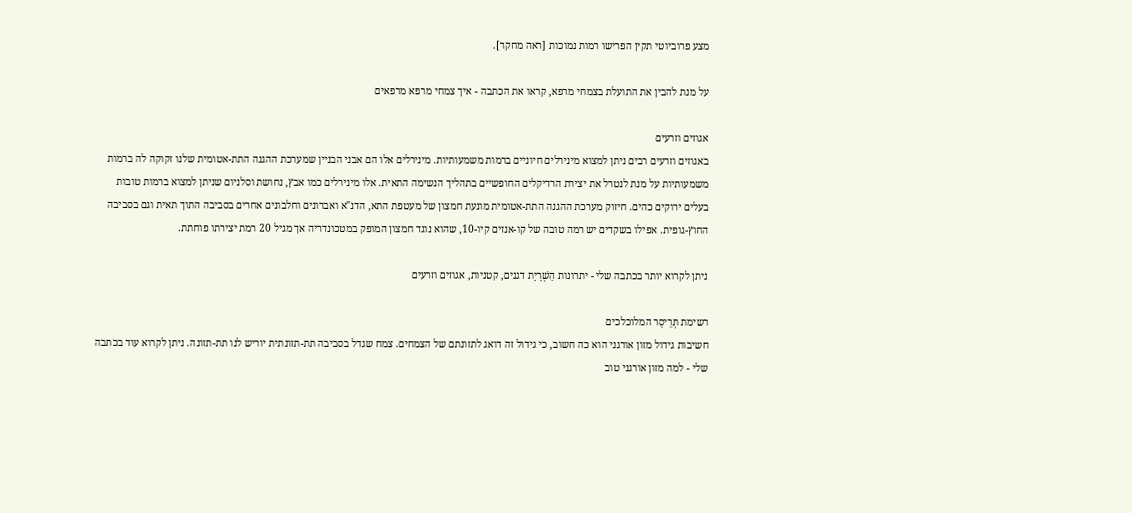מצע פרוביוטי תקין הפרישו רמות נמוכות [ראה מחקר].

על מנת להבין את התועלת בצמחי מרפא, קראו את הכתבה - איך צמחי מרפא מרפאים

אגוזים וזרעים
באגוזים וזרעים רבים ניתן למצוא מינירלים חיוניים ברמות משמעותיות. מינירלים אלו הם אבני הבניין שמערכת ההגנה התת-אטומית שלנו זקוקה לה ברמות משמעותיות על מנת לנטרל את יצירת הרדיקלים החופשיים בתהליך הנשימה התאית. אלו מינירלים כמו אבץ, נחושת וסלניום שניתן למצוא ברמות טובות בעלים ירוקים כהים. חיזוק מערכת ההגנה התת-אטומית מונעת חמצון של מעטפת התא, הדנ"א ואברונים וחלבונים אחרים בסביבה התוך תאית וגם בסביבה החוץ-גופית. אפילו בשקדים יש רמה טובה של קו-אנזים קיו-10, שהוא נוגד חמצון המופק במטכונדריה אך מגיל 20 רמת יצירתו פוחתת.

ניתן לקרוא יותר בכתבה שלי - יתרונות הַשְׁרָיָת דגנים, קטניות, אגוזים וזרעים

רשימת תְּרֵיסָר המלוכלכים
חשיבות גידול מזון אורגני הוא כה חשוב, כי גידול זה דואג לתזונתם של הצמחים. צמח שגדל בסביבה תת-תזונתית יוריש לנו תת-תזונה. ניתן לקרוא עוד בכתבה שלי - למה מזון אורגני טוב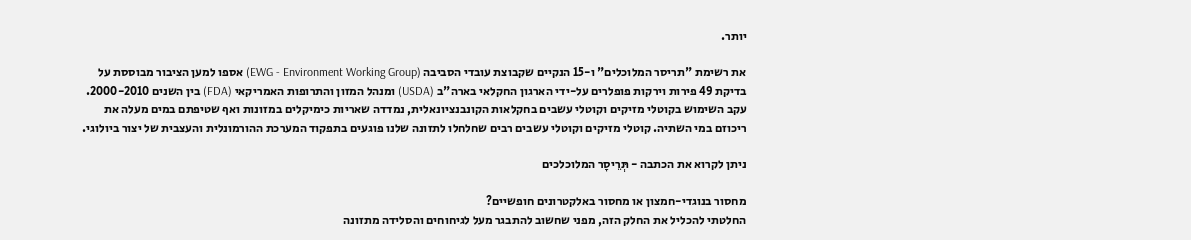יותר.

את רשימת "תריסר המלוכלים" ו-15 הנקיים שקבוצת עובדי הסביבה (EWG - Environment Working Group) אספו למען הציבור מבוססת על בדיקת 49 פירות וירקות פופלרים על-ידי הארגון החקלאי בארה"ב (USDA) ומנהל המזון והתרופות האמריקאי (FDA) בין השנים 2000-2010. עקב השימוש בקוטלי מזיקים וקוטלי עשבים בחקלאות הקונבנציונאלית, נמדדה שאריות כימיקלים במזונות ואף שטיפתם במים מעלה את ריכוזם במי השתיה. קוטלי מזיקים וקוטלי עשבים רבים שחלחלו לתזונה שלנו פוגעים בתפקוד המערכת ההורמונלית והעצבית של יצור ביולוגי.

ניתן לקרוא את הכתבה - תְּרֵיסָר המלוכלכים

מחסור בנוגדי-חמצון או מחסור באלקטרונים חופשיים?
החלטתי להכליל את החלק הזה, מפני שחשוב להתבגר מעל לגיחוחים והסלידה מתזונה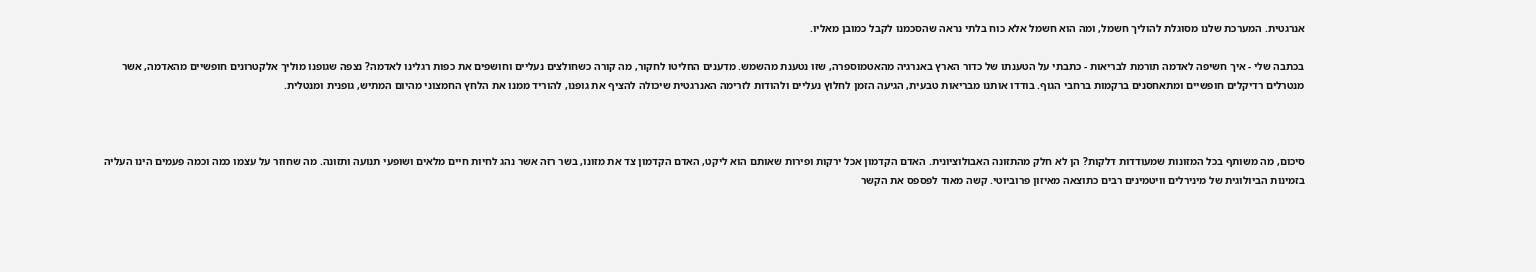אנרגטית. המערכת שלנו מסוגלת להוליך חשמל, ומה הוא חשמל אלא כוח בלתי נראה שהסכמנו לקבל כמובן מאליו.

בכתבה שלי - איך חשיפה לאדמה תורמת לבריאות - כתבתי על הטענתו של כדור הארץ באנרגיה מהאטמוספרה, שזו נטענת מהשמש. מדענים החליטו לחקור, מה קורה כשחולצים נעליים וחושפים את כפות רגלינו לאדמה? נצפה שגופנו מוליך אלקטרונים חופשיים מהאדמה, אשר מנטרלים רדיקלים חופשיים ומתאחסנים ברקמות ברחבי הגוף. בודדו אותנו מבריאות טבעית, הגיעה הזמן לחלוץ נעליים ולהודות לזרימה האנרגטית שיכולה להציף את גופנו, להוריד ממנו את הלחץ החמצוני מהיום המתיש, גופנית ומנטלית.



סיכום, מה משותף בכל המזונות שמעודדות דלקות? הן לא חלק מהתזונה האבולוציונית. האדם הקדמון אכל ירקות ופירות שאותם הוא ליקט, האדם הקדמון צד את מזונו, בשר רזה אשר נהג לחיות חיים מלאים ושופעי תנועה ותזונה. מה שחוזר על עצמו כמה וכמה פעמים הינו העליה בזמינות הביולוגית של מינירלים וויטמינים רבים כתוצאה מאיזון פרוביוטי. קשה מאוד לפספס את הקשר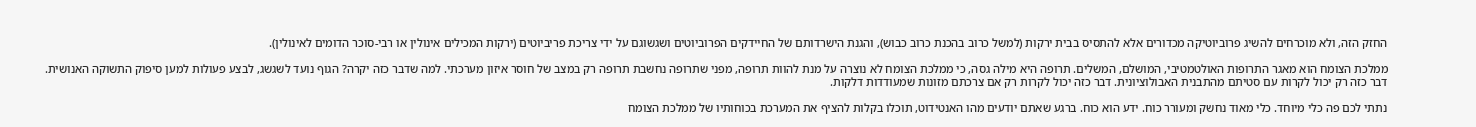החזק הזה, ולא מוכרחים להשיג פרוביוטיקה מכדורים אלא להתסיס בבית ירקות (למשל כרוב בהכנת כרוב כבוש), והגנת הישרדותם של החיידקים הפרוביוטים ושגשוגם על ידי צריכת פריביוטים (ירקות המכילים אינולין או רבי-סוכר הדומים לאינולין).

ממלכת הצומח הוא מאגר התרופות האולטמטיבי, המושלם, המשלים. תרופה היא מילה גסה, כי ממלכת הצומח לא נוצרה על מנת להוות תרופה, מפני שתרופה נחשבת תרופה רק במצב של חוסר איזון מערכתי. למה שדבר כזה יקרה? הגוף נועד לשגשג, לבצע פעולות למען סיפוק התשוקה האנושית. דבר כזה רק יכול לקרות עם סטיתם מהתבנית האבולוציונית. דבר כזה יכול לקרות רק אם צרכתם מזונות שמעודדות דלקות.

נתתי לכם פה כלי מיוחד. כלי מאוד נחשק ומעורר כוח. ידע הוא כוח. ברגע שאתם יודעים מהו האנטידוט, תוכלו בקלות להציף את המערכת בכוחותיו של ממלכת הצומח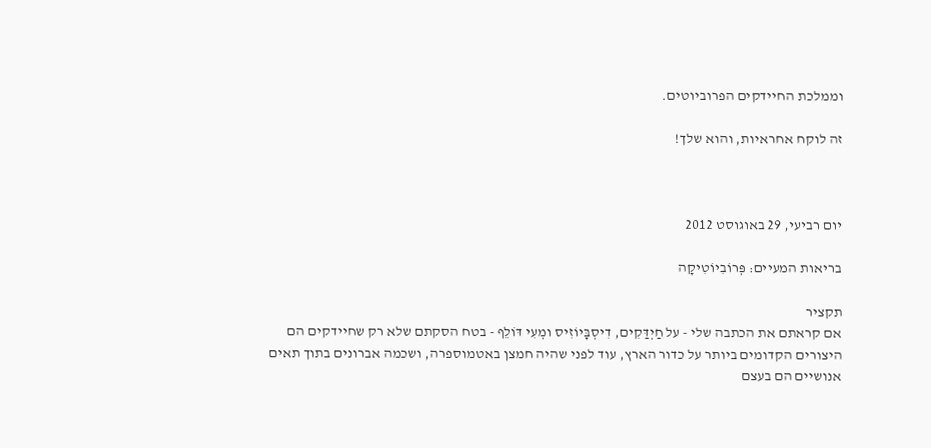וממלכת החיידקים הפרוביוטים.

זה לוקח אחראיות, והוא שלך!



יום רביעי, 29 באוגוסט 2012

בריאות המעיים: פְּרוֹבִיוֹטִיקָה

תקציר
אם קראתם את הכתבה שלי - על חַיְדַּקִים, דִיסְבָּיוֹזִיס ומְעִי דּוֹלֵף - בטח הסקתם שלא רק שחיידקים הם היצורים הקדומים ביותר על כדור הארץ, עוד לפני שהיה חמצן באטמוספרה, ושכמה אברונים בתוך תאים אנושיים הם בעצם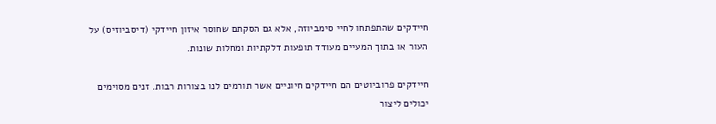חיידקים שהתפתחו לחיי סימביוזה, אלא גם הסקתם שחוסר איזון חיידקי (דיסביוזיס) על העור או בתוך המעיים מעודד תופעות דלקתיות ומחלות שונות.

חיידקים פרוביוטים הם חיידקים חיוניים אשר תורמים לנו בצורות רבות. זנים מסוימים יכולים ליצור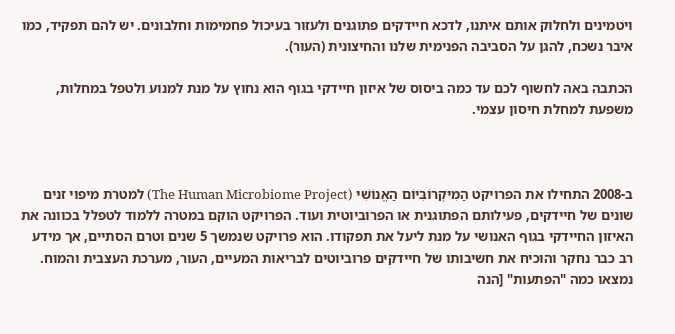ויטמינים ולחלוק אותם איתנו, לדכא חיידקים פתוגנים ולעזור בעיכול פחמימות וחלבונים. יש להם תפקיד, כמו איבר נשכח, להגן על הסביבה הפנימית שלנו והחיצונית (העור).

הכתבה באה לחשוף לכם עד כמה ביסוס של איזון חיידקי בגוף הוא נחוץ על מנת למנוע ולטפל במחלות, משפעת למחלת חיסון עצמי.



ב-2008 התחילו את הפרויקט הַמִיקְרוֹבִּיוֹם הַאֱנוֹשִׁי (The Human Microbiome Project) למטרת מיפוי זנים שונים של חיידקים, פעילותם הפתוגנית או הפרוביוטית ועוד. הפרויקט הוקם במטרה ללמוד לטפלל בכוונה את האיזון החיידקי בגוף האנושי על מנת ליעל את תפקודו. הוא פרויקט שנמשך 5 שנים וטרם הסתיים, אך מידע רב כבר נחקר והוכיח את חשיבותו של חיידקים פרוביוטים לבריאות המעיים, העור, מערכת העצבית והמוח. נמצאו כמה "הפתעות" [הנה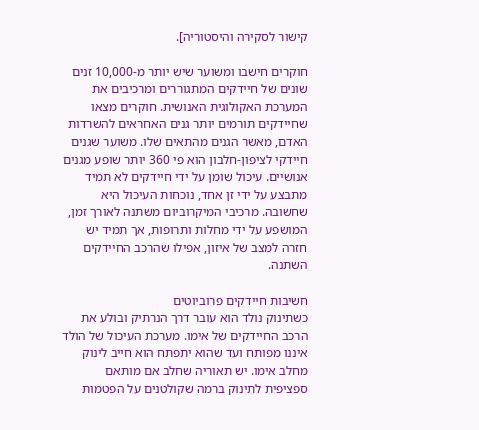קישור לסקירה והיסטוריה].

חוקרים חישבו ומשוער שיש יותר מ-10,000 זנים שונים של חיידקים המתגוררים ומרכיבים את המערכת האקולוגית האנושית. חוקרים מצאו שחיידקים תורמים יותר גנים האחראים להשרדות האדם, מאשר הגנים מהתאים שלו. משוער שגנים חיידקי לציפון-חלבון הוא פי 360 יותר שופע מגנים אנושיים. עיכול שומן על ידי חיידקים לא תמיד מתבצע על ידי זן אחד, נוכחות העיכול היא שחשובה. מרכיבי המיקרוביום משתנה לאורך זמן, המושפע על ידי מחלות ותרופות, אך תמיד יש חזרה למצב של איזון, אפילו שהרכב החיידקים השתנה.

חשיבות חיידקים פרוביוטים
כשתינוק נולד הוא עובר דרך הנרתיק ובולע את הרכב החיידקים של אימו. מערכת העיכול של הולד איננו מפותח ועד שהוא יתפתח הוא חייב לינוק מחלב אימו. יש תאוריה שחלב אם מותאם ספציפית לתינוק ברמה שקולטנים על הפטמות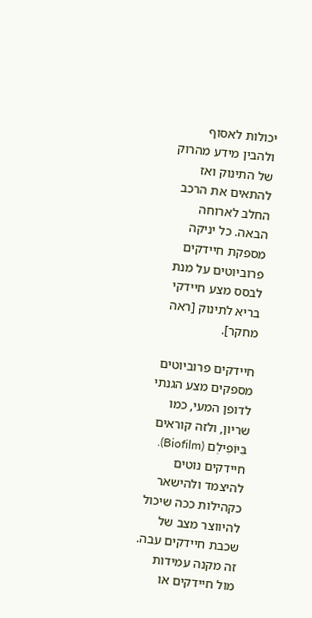יכולות לאסוף ולהבין מידע מהרוק של התינוק ואז להתאים את הרכב החלב לארוחה הבאה. כל יניקה מספקת חיידקים פרוביוטים על מנת לבסס מצע חיידקי בריא לתינוק [ראה מחקר].

חיידקים פרוביוטים מספקים מצע הגנתי לדופן המעי, כמו שריון, ולזה קוראים בִּיוֹפִילְם (Biofilm). חיידקים נוטים להיצמד ולהישאר כקהילות ככה שיכול להיווצר מצב של שכבת חיידקים עבה. זה מקנה עמידות מול חיידקים או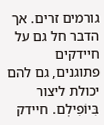גורמים זרים. אך הדבר חל גם על חיידקים פתוגנים, גם להם יכולת ליצור בִּיוֹפִילְם. חיידק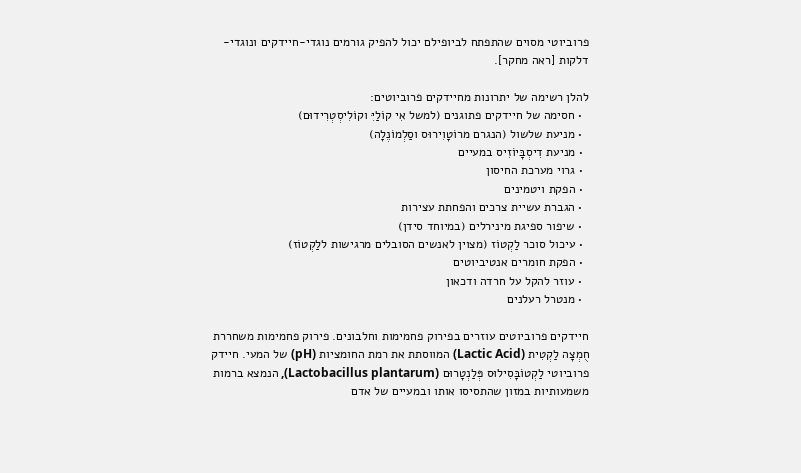פרוביוטי מסוים שהתפתח לביופילם יכול להפיק גורמים נוגדי-חיידקים ונוגדי-דלקות [ראה מחקר].

להלן רשימה של יתרונות מחיידקים פרוביוטים:
  • חסימה של חיידקים פתוגנים (למשל אִי קוֹלַיִּ וקוֹלִיסְטְרִידוּם)
  • מניעת שלשול (הנגרם מרוֹטָוִירוּס וסַלְמוֹנֶלָה)
  • מניעת דִיסְבָּיוֹזִיס במעיים
  • גרוי מערכת החיסון
  • הפקת ויטמינים
  • הגברת עשיית צרכים והפחתת עצירות
  • שיפור ספיגת מינירלים (במיוחד סידן)
  • עיכול סוכר לַקְטוֹז (מצוין לאנשים הסובלים מרגישות ללַקְטוֹז)
  • הפקת חומרים אנטיביוטים
  • עוזר להקל על חרדה ודכאון
  • מנטרל רעלנים

חיידקים פרוביוטים עוזרים בפירוק פחמימות וחלבונים. פירוק פחמימות משחררת חֻמְצָה לַקְטִית (Lactic Acid) המווסתת את רמת החומציות (pH) של המעי. חיידק פרוביוטי לַקְטוֹבָּסִילוּס פְּלַנְטָרוּם (Lactobacillus plantarum), הנמצא ברמות משמעותיות במזון שהתסיסו אותו ובמעיים של אדם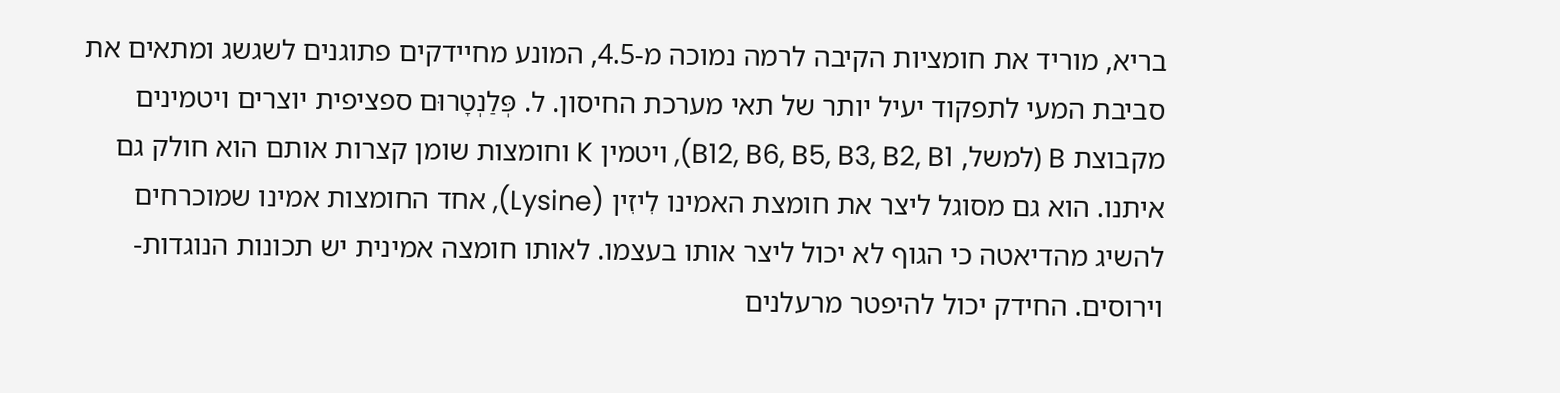בריא, מוריד את חומציות הקיבה לרמה נמוכה מ-4.5, המונע מחיידקים פתוגנים לשגשג ומתאים את סביבת המעי לתפקוד יעיל יותר של תאי מערכת החיסון. ל. פְּלַנְטָרוּם ספציפית יוצרים ויטמינים מקבוצת B (למשל, B12, B6, B5, B3, B2, B1), ויטמין K וחומצות שומן קצרות אותם הוא חולק גם איתנו. הוא גם מסוגל ליצר את חומצת האמינו לִיזִין (Lysine), אחד החומצות אמינו שמוכרחים להשיג מהדיאטה כי הגוף לא יכול ליצר אותו בעצמו. לאותו חומצה אמינית יש תכונות הנוגדות-וירוסים. החידק יכול להיפטר מרעלנים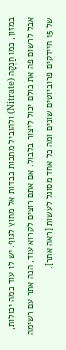במזון, כמו חַנְקָה (Nitrate) ולהוביל מתכות כבדות אל מחוץ לגוף. יש לו עוד כמה יכולות, אבל לרשום פה את כולם יכול ליצור בלבול. אם אתם רוצים לקרוא עוד, הנה אתר עם רשימה של 15 חיידקים פרוביוטים שונים ומה כל אחד מסוגל לעשות [ראה אתר].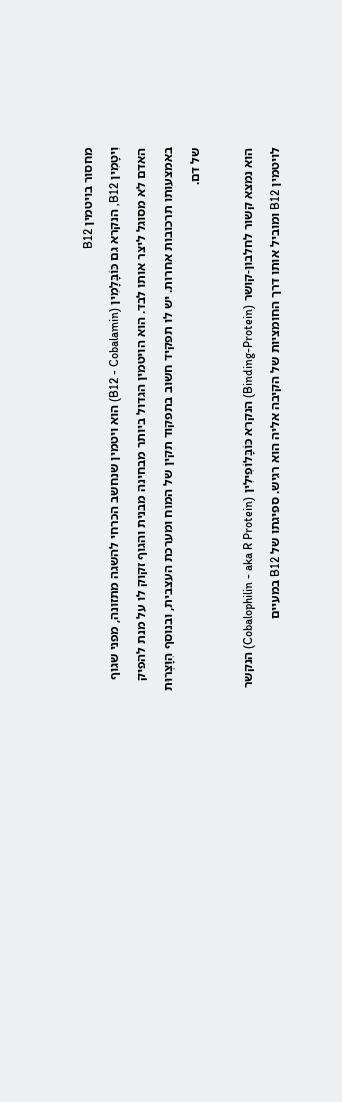מחסור בויטמין B12
וִיטָמִין B12, הנקרא גם כּוֹבָּלָמִין (B12 - Cobalamin) הוא ויטמין שנחשב הכרחי להשגה מתזונה, מפני שגוף האדם לא מסוגל ליצר אותו לבד. הוא הויטמין הגדול ביותר מבחינה מבנית והגוף זקוק לו על מנת להפיק באמצעותו תרכובות אחרות. יש לו תפקיד חשוב בתפקוד תקין של המוח ומערכת העצבית, ובנוסף הִוָּצְרוּת של דם.

הוא נמצא קשור לחלבון-קושר (Binding-Protein) הנקרא כּוֹבָּלוֹפִילִין (Cobalophilin - aka R Protein) הנקשר לויטמין B12 ומוביל אותו דרך החומציות של הקיבה אליה הוא רגיש. ספיגתו של B12 במעיים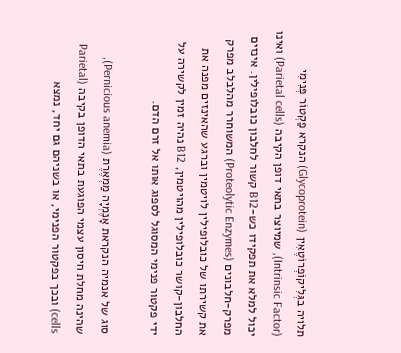תלויה בגְּלִיקוֹפְרוֹטֶאִין (Glycoprotein) הנקרא פַקְטוֹר פְּנִימִי (Intrinsic Factor), שמיוצר בתאי דופן הקיבה (Parietal cells) ואינו יכול למלא את תפקידו כש-B12 קשור לחלבון כובלופילין. אינזים מפרק-חלבונים (Proteolytic Enzymes) המשוחרר מהלבלב מפרק את קשירתו של כובלופילין לויטמין וברגע שהאינזים מפנה את החלבון-קושר כובלופילין מהויטמין, B12 נהיה זמין לקשירה על ידי פקטור פנימי המסוגל לספוג אותו אל זרם הדם.

סוג של אנמיה הנקראת אָנֶמְיָה מַמְאֶרֶת (Pernicious anemia), שהינה מחלת חיסון עצמי הפוגעת בתאי הדופן בקיבה (Parietal cells) ובכך בפקטור הפנימי, או בשניהם גם יחד, נמצא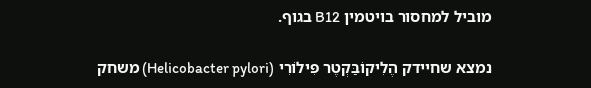מוביל למחסור בויטמין B12 בגוף.

נמצא שחיידק הֶלִיקוֹבַּקְטֶר פִּילוֹרִי (Helicobacter pylori) משחק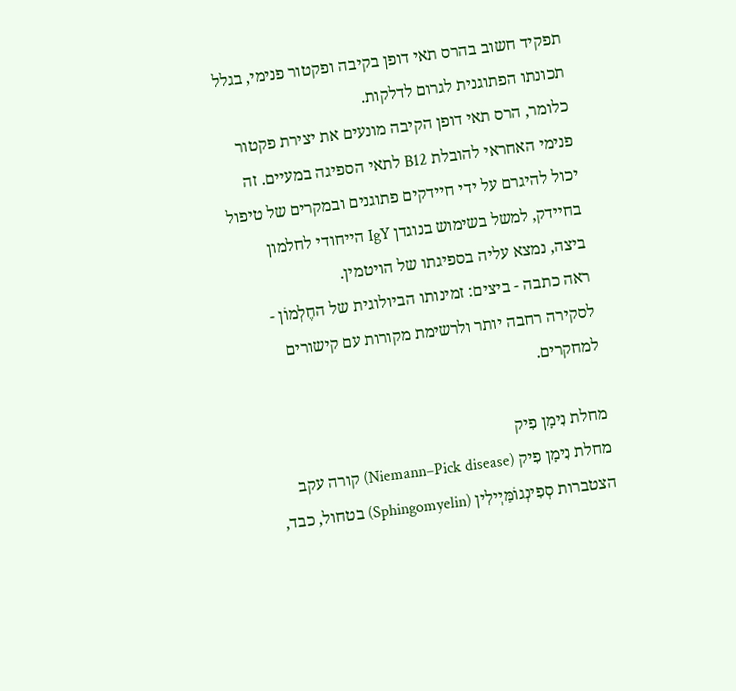תפקיד חשוב בהרס תאי דופן בקיבה ופקטור פנימי, בגלל תכונתו הפתוגנית לגרום לדלקות.
כלומר, הרס תאי דופן הקיבה מונעים את יצירת פקטור פנימי האחראי להובלת B12 לתאי הספיגה במעיים. זה יכול להיגרם על ידי חיידקים פתוגנים ובמקרים של טיפול בחיידק, למשל בשימוש בנוגדן IgY הייחודי לחלמון ביצה, נמצא עליה בספיגתו של הויטמין.
ראה כתבה - ביצים: זמינותו הביולוגית של החֶלְמוֹן - לסקירה רחבה יותר ולרשימת מקורות עם קישורים למחקרים.

מחלת נִימָן פִיק
מחלת נִימָן פִיק (Niemann–Pick disease) קורה עקב הצטברות סְפִינְגוֹמַּיְילִין (Sphingomyelin) בטחול, כבד,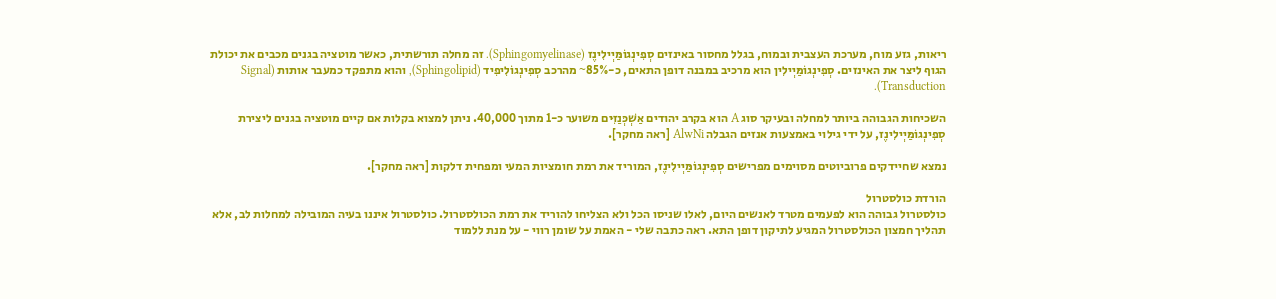ריאות, גזע מוח, מערכת העצבית ובמוח, בגלל מחסור באינזים סְפִינְגוֹמַּיְילִינֶז (Sphingomyelinase). זה מחלה תורשתית, כאשר מוטציה בגנים מכבים את יכולת הגוף ליצר את האינזים. סְפִינְגוֹמַּיְילִין הוא מרכיב במבנה דופן התאים, כ-85%~ מהרכב סְפִינְגוֹלִיפִיד (Sphingolipid), והוא מתפקד כמעבר אותות (Signal Transduction).

השכיחות הגבוהה ביותר למחלה ובעיקר סוג A הוא בקרב יהודים אַשְׁכְּנַזִּים משוער כ-1 מתוך 40,000. ניתן למצוא בקלות אם קיים מוטציה בגנים ליצירת סְפִינְגוֹמַּיְילִינֶז, על ידי גילוי באמצעות אנזים הגבלה AlwNi [ראה מחקר].

נמצא שחיידקים פרוביוטים מסוימים מפרישים סְפִינְגוֹמַּיְילִינֶז, המוריד את רמת חומציות המעי ומפחית דלקות [ראה מחקר].

הורדת כולסטרול
כולסטרול גבוהה הוא לפעמים מטרד לאנשים היום, לאלו שניסו הכל ולא הצליחו להוריד את רמת הכולסטרול. כולסטרול איננו בעיה המובילה למחלות לב, אלא תהליך חמצון הכולסטרול המגיע לתיקון דופן התא. ראה כתבה שלי - האמת על שומן רווי - על מנת ללמוד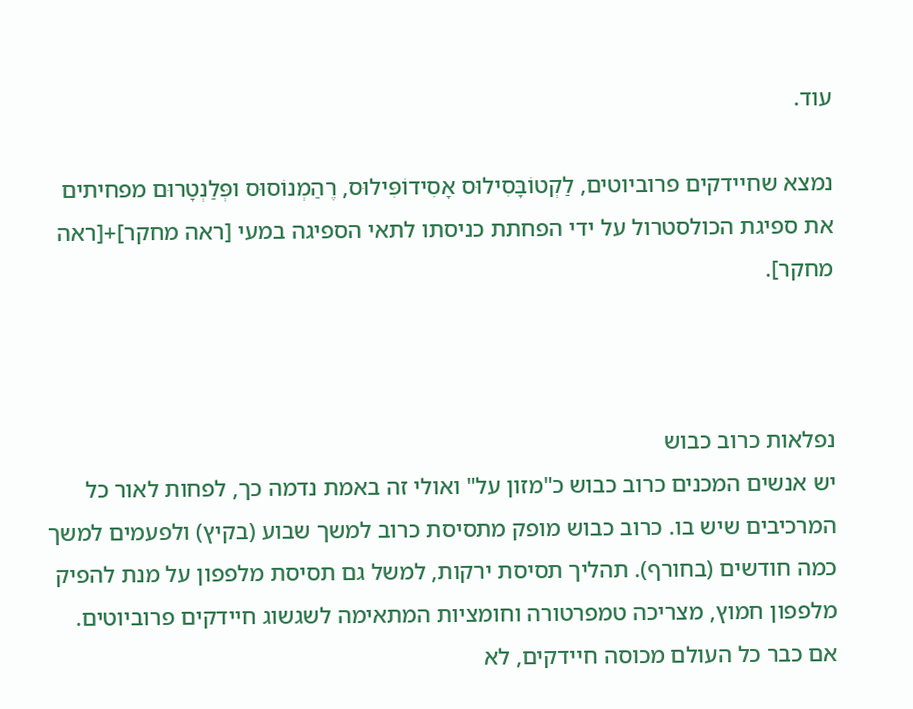עוד.

נמצא שחיידקים פרוביוטים, לַקְטוֹבָּסִילוּס אָסִידוֹפִּילוּס, רֶהַמְנוֹסוּס ופְּלַנְטָרוּם מפחיתים את ספיגת הכולסטרול על ידי הפחתת כניסתו לתאי הספיגה במעי [ראה מחקר]+[ראה מחקר].



נפלאות כרוב כבוש
יש אנשים המכנים כרוב כבוש כ"מזון על" ואולי זה באמת נדמה כך, לפחות לאור כל המרכיבים שיש בו. כרוב כבוש מופק מתסיסת כרוב למשך שבוע (בקיץ) ולפעמים למשך כמה חודשים (בחורף). תהליך תסיסת ירקות, למשל גם תסיסת מלפפון על מנת להפיק מלפפון חמוץ, מצריכה טמפרטורה וחומציות המתאימה לשגשוג חיידקים פרוביוטים. אם כבר כל העולם מכוסה חיידקים, לא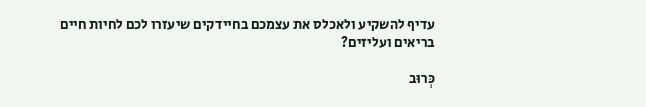עדיף להשקיע ולאכלס את עצמכם בחיידקים שיעזרו לכם לחיות חיים בריאים ועליזים?

כְּרוּב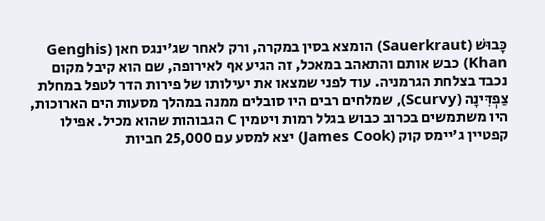כָּבוּשׁ (Sauerkraut) הומצא בסין במקרה, ורק לאחר שג'ינגס חאן (Genghis Khan) כבש אותם והתאהב במאכל, זה הגיע אף לאירופה, שם הוא קיבל מקום נכבד בצלחת הגרמניה. עוד לפני שמצאו את יעילותו של פירות הדר לטפל במחלת צַפְדִּינָה (Scurvy), שמלחים רבים היו סובלים ממנה במהלך מסעות הים הארוכות, היו משתמשים בכרוב כבוש בגלל רמות ויטמין C הגבוהות שהוא מכיל. אפילו קפטיין ג'יימס קוק (James Cook) יצא למסע עם 25,000 חביות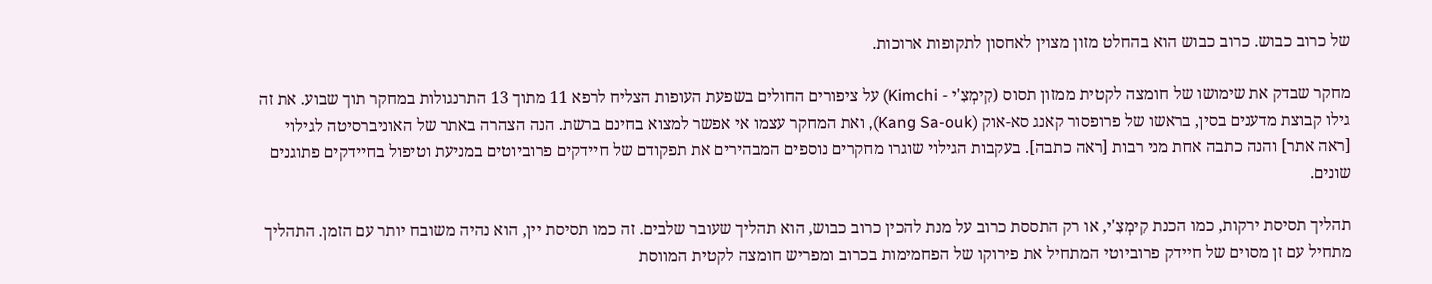של כרוב כבוש. כרוב כבוש הוא בהחלט מזון מצוין לאחסון לתקופות ארוכות.

מחקר שבדק את שימושו של חומצה לקטית ממזון תסוס (קִימְצִ'י - Kimchi) על ציפורים החולים בשפעת העופות הצליח לרפא 11 מתוך 13 התרנגולות במחקר תוך שבוע. את זה גילו קבוצת מדענים בסין, בראשו של פרופסור קאנג סא-אוק (Kang Sa-ouk), ואת המחקר עצמו אי אפשר למצוא בחינם ברשת. הנה הצהרה באתר של האוניברסיטה לגילוי [ראה אתר] והנה כתבה אחת מני רבות [ראה כתבה]. בעקבות הגילוי שוגרו מחקרים נוספים המבהירים את תפקודם של חיידקים פרוביוטים במניעת וטיפול בחיידקים פתוגנים שונים.

תהליך תסיסת ירקות, כמו הכנת קִימְצִ'י, או רק התססת כרוב על מנת להכין כרוב כבוש, הוא תהליך שעובר שלבים. זה כמו תסיסת יין, הוא נהיה משובח יותר עם הזמן. התהליך מתחיל עם זן מסוים של חיידק פרוביוטי המתחיל את פירוקו של הפחמימות בכרוב ומפריש חומצה לקטית המווסת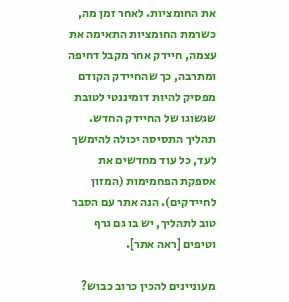את החומציות. לאחר זמן מה, כשרמת החומציות התאימה את עצמה, חיידק אחר מקבל דחיפה ומתרבה, כך שהחיידק הקודם מפסיק להיות דומיננטי לטובת שגשוגו של החיידק החדש. תהליך התסיסה יכולה להימשך לעד, כל עוד מחדשים את אספקת הפחמימות (המזון לחיידקים). הנה אתר עם הסבר טוב לתהליך, יש בו גם גרף וטיפים [ראה אתר].

מעוניינים להכין כרוב כבוש?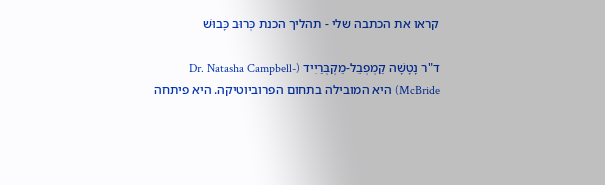קראו את הכתבה שלי - תהליך הכנת כְּרוּב כָּבוּשׁ

ד"ר נָטָשָׁה קַמְפְבֵל-מֵקְבְּרַיִיד (Dr. Natasha Campbell-McBride) היא המובילה בתחום הפרוביוטיקה. היא פיתחה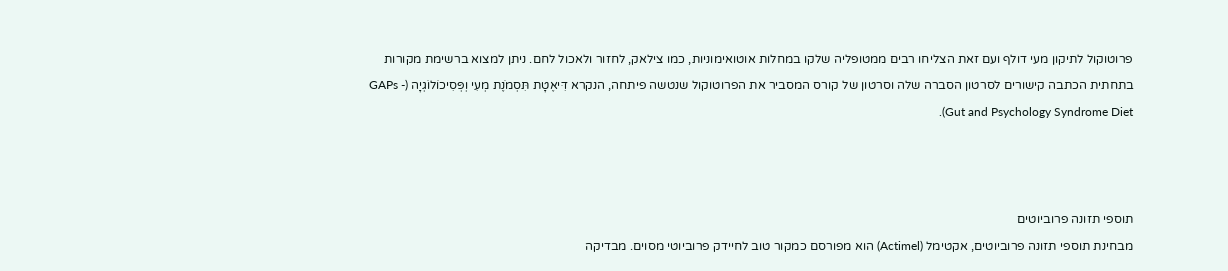פרוטוקול לתיקון מעי דולף ועם זאת הצליחו רבים ממטופליה שלקו במחלות אוטואימוניות, כמו צילאק, לחזור ולאכול לחם. ניתן למצוא ברשימת מקורות בתחתית הכתבה קישורים לסרטון הסברה שלה וסרטון של קורס המסביר את הפרוטוקול שנטשה פיתחה, הנקרא דִּיאֶטָת תִּסְמֹנֶת מְעִי וְפְּסִיכוֹלוֹגְיָה (GAPs - Gut and Psychology Syndrome Diet).



תוספי תזונה פרוביוטים
מבחינת תוספי תזונה פרוביוטים, אקטימל (Actimel) הוא מפורסם כמקור טוב לחיידק פרוביוטי מסוים. מבדיקה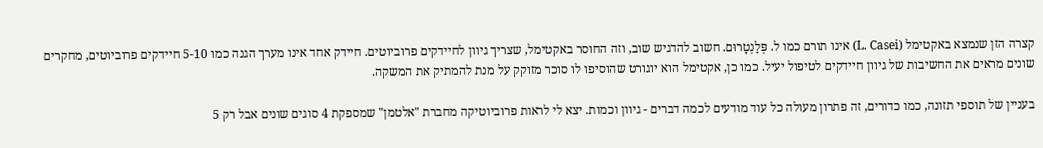קצרה הזן שנמצא באקטימל (L. Casei) אינו תורם כמו ל. פְּלַנְטָרוּם. חשוב להדגיש שוב, וזה החוסר באקטימל, שצריך גיוון לחיידקים פרוביוטים. חיידק אחד אינו מערך הגנה כמו 5-10 חיידקים פרוביוטים, מחקרים שונים מראים את החשיבות של גיוון חיידקים לטיפול יעיל. כמו כן, אקטימל הוא יוגורט שהוסיפו לו סוכר מזוקק על מנת להמתיק את המשקה.

בעניין של תוספי תזונה, כמו כדורים, זה פתרון מעולה כל עוד מודעים לכמה דברים - גיוון וכמות. יצא לי לראות פרוביוטיקה מחברת "אלטמן" שמספקת 4 סוגים שונים אבל רק 5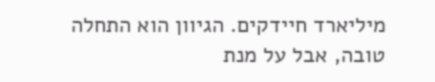מיליארד חיידקים. הגיוון הוא התחלה טובה, אבל על מנת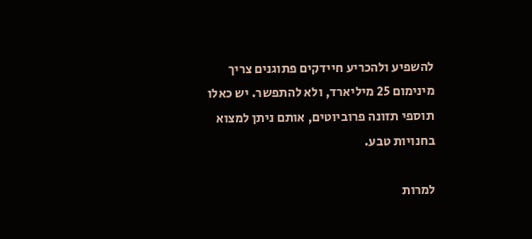להשפיע ולהכריע חיידקים פתוגנים צריך מינימום 25 מיליארד, ולא להתפשר. יש כאלו תוספי תזונה פרוביוטים, אותם ניתן למצוא בחנויות טבע.

למרות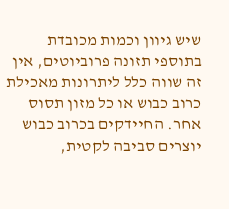שיש גיוון וכמות מכובדת בתוספי תזונה פרוביוטים, אין זה שווה כלל ליתרונות מאכילת כרוב כבוש או כל מזון תסוס אחר. החיידקים בכרוב כבוש יוצרים סביבה לקטית,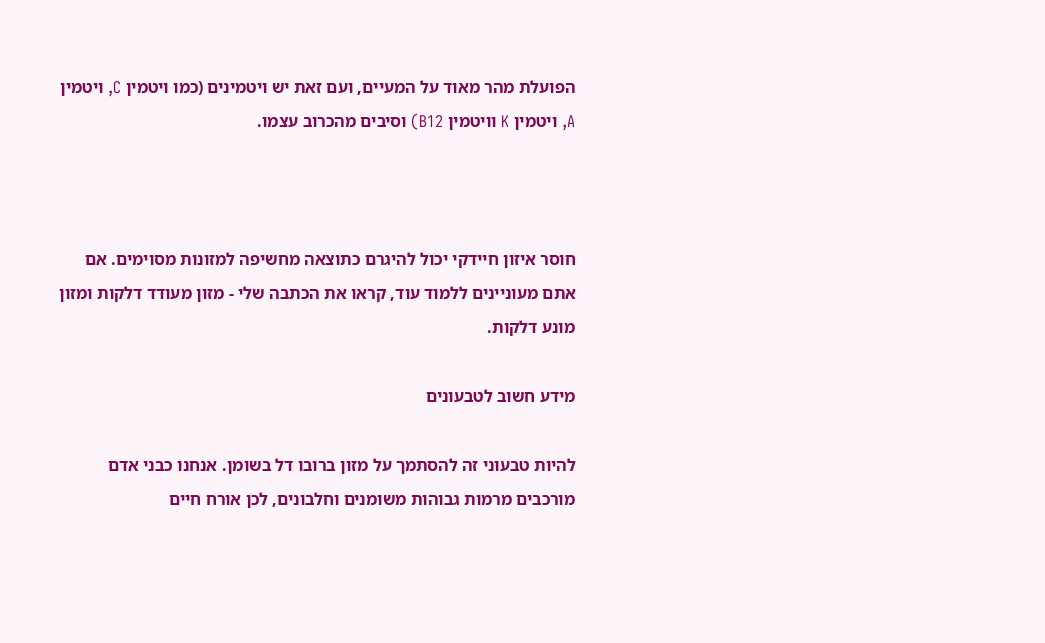הפועלת מהר מאוד על המעיים, ועם זאת יש ויטמינים (כמו ויטמין C, ויטמין A, ויטמין K וויטמין B12) וסיבים מהכרוב עצמו.



חוסר איזון חיידקי יכול להיגרם כתוצאה מחשיפה למזונות מסוימים. אם אתם מעוניינים ללמוד עוד, קראו את הכתבה שלי - מזון מעודד דלקות ומזון מונע דלקות.

מידע חשוב לטבעונים

להיות טבעוני זה להסתמך על מזון ברובו דל בשומן. אנחנו כבני אדם מורכבים מרמות גבוהות משומנים וחלבונים, לכן אורח חיים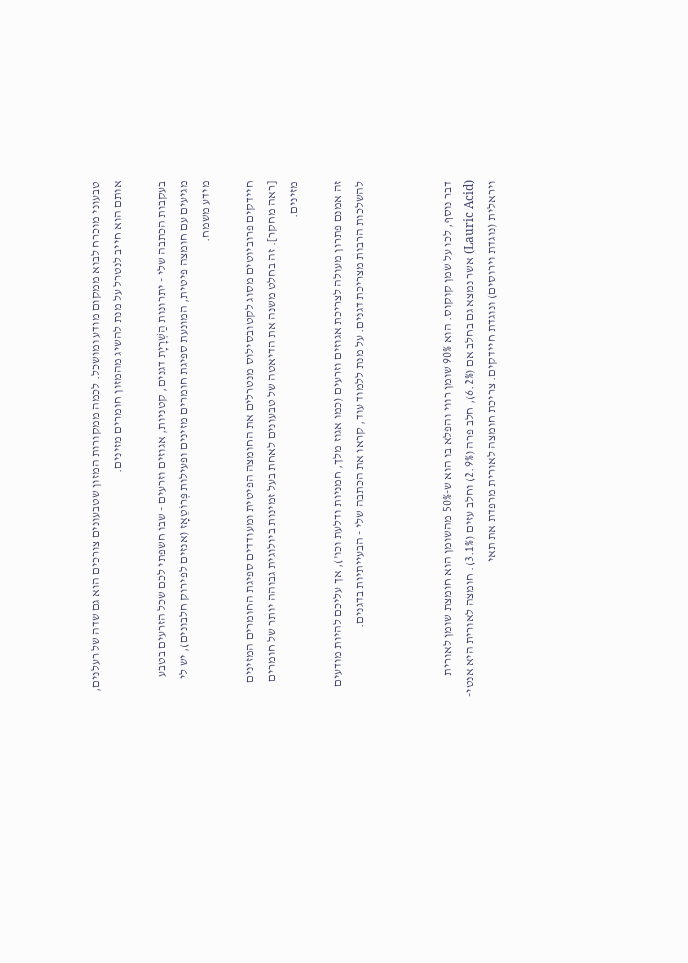טבעוני מוכרח לבוא ממקום מודע ומושכל. לכמה ממקורות המזון שטבעונים צורכים הוא גם שדה של רעלנים, אותם הוא חייב לנטרל על מנת להשיג מהמזון חומרים מזינים.

בעקבות הכתבה שלי - יתרונות הַשְׁרָיָת דגנים, קטניות, אגוזים וזרעים - שבו חשפתי לכם שכל הזרעים בטבע מגיעים עם חומצה פיטית, המונעת ספיגת חומרים מזינים ופעילות פְּרוֹטֵאָז (אנזים לפירוק חלבונים), יש לי מידע משמח.

חיידקים פרוביוטים מסוג לקטובסילוס מנטרלים את החומצה הפיטית ומעודדים ספיגת החומרים המזינים [ראה מחקר]. זה בחלט משנה את הדיאטה של טבעונים לאחת בעל זמינות ביולוגית גבוהה יותר של חומרים מזינים.

זה אמנם פתרון מעולה לצריכת אגוזים וזרעים (כמו אגוז מלך, חמניות ודלעת וכו'), אך עליכם להיות מודעים להשלכות הרבות מצריכת דגנים. על מנת ללמוד עוד, קראו את הכתבה שלי - הבעייתיות בדגנים.



דבר נוסף, לכו על שמן קוקוס. הוא 90% שומן רווי והפלא בו הוא ש-50% מהשומן הוא חומצת שומן לאורית (Lauric Acid) אשר נמצא גם בחלב אם (6.2%), חלב פרה (2.9%) וחלב עזים (3.1%). חומצה לאורית היא אנטי-ויראלית (נוגדת וירוסים) ונוגדת חיידקים. צריכת חומצה לאורית מרפדת את תאי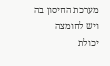מערכת החיסון בה ויש לחומצה יכולת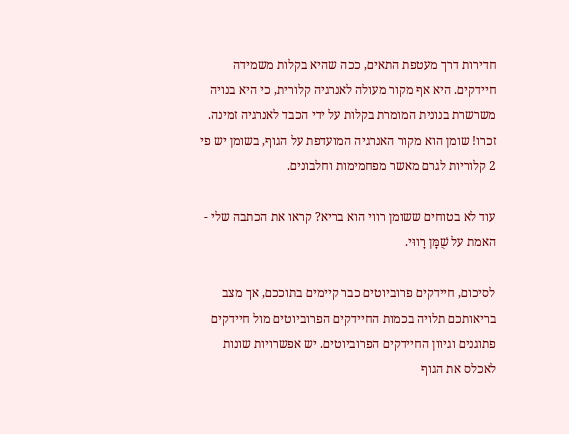חדירות דרך מעטפת התאים, ככה שהיא בקלות משמידה חיידקים. היא אף מקור מעולה לאנרגיה קלורית, כי היא בנויה משרשרת בנונית המומרת בקלות על ידי הכבד לאנרגיה זמינה. זכרו! שומן הוא מקור האנרגיה המועדפת על הגוף, בשומן יש פי 2 קלוריות לגרם מאשר מפחמימות וחלבונים.

עוד לא בטוחים ששומן רווי הוא בריא? קראו את הכתבה שלי - האמת על שֻׁמָּן רָווּי.

לסיכום, חיידקים פרוביוטים כבר קיימים בתוככם, אך מצב בריאותכם תלויה בכמות החיידקים הפרוביוטים מול חיידקים פתוגנים וגיוון החיידקים הפרוביוטים. יש אפשרויות שונות לאכלס את הגוף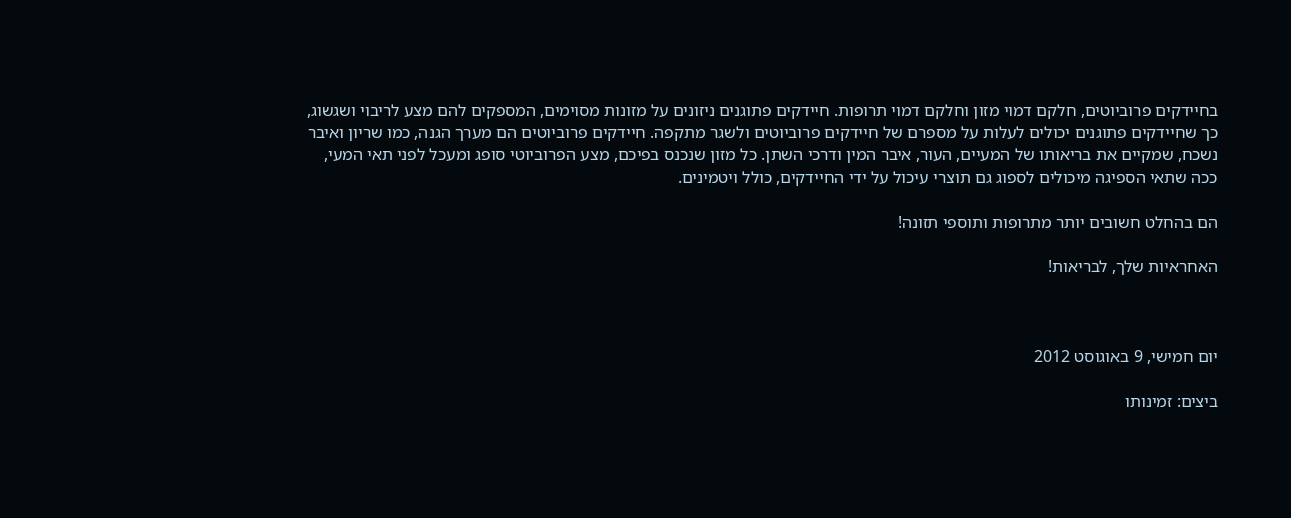בחיידקים פרוביוטים, חלקם דמוי מזון וחלקם דמוי תרופות. חיידקים פתוגנים ניזונים על מזונות מסוימים, המספקים להם מצע לריבוי ושגשוג, כך שחיידקים פתוגנים יכולים לעלות על מספרם של חיידקים פרוביוטים ולשגר מתקפה. חיידקים פרוביוטים הם מערך הגנה, כמו שריון ואיבר נשכח, שמקיים את בריאותו של המעיים, העור, איבר המין ודרכי השתן. כל מזון שנכנס בפיכם, מצע הפרוביוטי סופג ומעכל לפני תאי המעי, ככה שתאי הספיגה מיכולים לספוג גם תוצרי עיכול על ידי החיידקים, כולל ויטמינים.

הם בהחלט חשובים יותר מתרופות ותוספי תזונה!

האחראיות שלך, לבריאות!



יום חמישי, 9 באוגוסט 2012

ביצים: זמינותו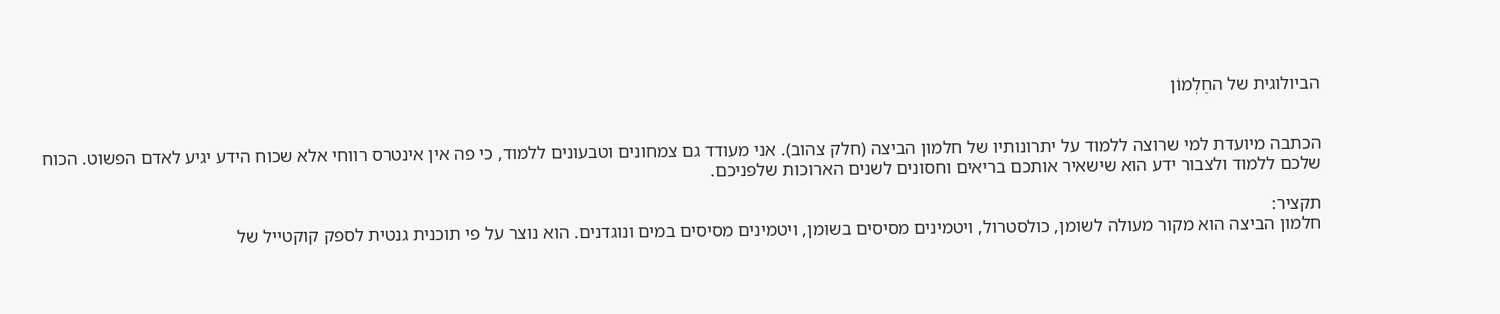הביולוגית של החֶלְמוֹן


הכתבה מיועדת למי שרוצה ללמוד על יתרונותיו של חלמון הביצה (חלק צהוב). אני מעודד גם צמחונים וטבעונים ללמוד, כי פה אין אינטרס רווחי אלא שכוח הידע יגיע לאדם הפשוט. הכוח שלכם ללמוד ולצבור ידע הוא שישאיר אותכם בריאים וחסונים לשנים הארוכות שלפניכם.

תקציר:
חלמון הביצה הוא מקור מעולה לשומן, כולסטרול, ויטמינים מסיסים בשומן, ויטמינים מסיסים במים ונוגדנים. הוא נוצר על פי תוכנית גנטית לספק קוקטייל של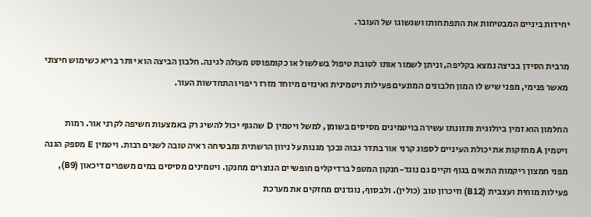יחידות ביניים המבטיחות את התפתחותו ושגשוגו של העובר.

מרבית הסידן בביצה נמצא בקליפה, וניתן לשמור אותו לטובת טיפול בשלשול או כקומפוסט מעולה לגינה. חלבון הביצה הוא יותר בריא כשימוש חיצוני מאשר פנימי, מפני שיש לו המון חלבונים המונעים פעילות ויטמינית ואינזים מיוחד מזרז ריפוי והתחדשות העור.

החלמון הוא זמין ביולוגית ותזונתו עשירה בויטמינים מסיסים בשומן, למשל ויטמין D שהגוף יכול להשיג רק באמצעות חשיפה לקרני אור. רמות ויטמין A מחזקות את יכולת העיניים לספוג קרני אור בתדר גבוה ובכך מגנות על ניוון הרשתית ומבטיחה ראיה טובה לשנים רבות. ויטמין E מספק הגנה מפני חמצון ריקמות התאים בגוף וקיים גם נוגד-חנקון המטפל ברדיקלים חופשיים הנוצרים מחנקן. ויטמינים מסיסים במים משפרים דיכאון (B9), פעילות מוחית ועצבית (B12) וזיכרון טוב (כולין). ולבסוף, נוגדנים מחזקים את מערכת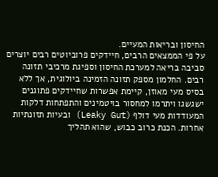החיסון ובריאות המעיים.
על פי הממצאים הרבים, חיידקים פרוביוטים רבים יוצרים סביבה בריאה למערכת החיסון וספיגת מרכיבי תזונה רבים. החלמון מספק תזונה הזמינה ביולוגית, אך ללא בסיס מעי מאוזן, קיימת אפשרות שחיידקים פתוגנים ישגשגו ויתרמו למחסור בויטמינים והתפתחות דלקות המעודדות מעי דולף (Leaky Gut) ובעיות תזונתיות אחרות. הכנת כרוב כבוש, שהוא תהליך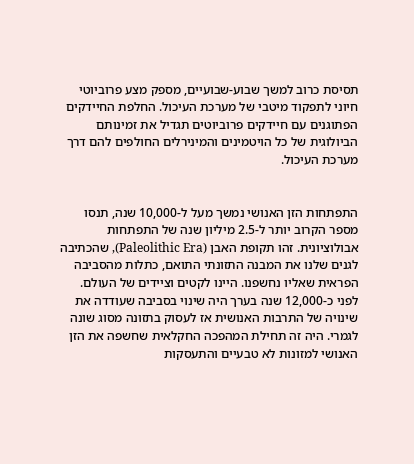תסיסת כרוב למשך שבוע-שבועיים, מספק מצע פרוביוטי חיוני לתפקוד מיטבי של מערכת העיכול. החלפת החיידקים הפתוגנים עם חיידקים פרוביוטים תגדיל את זמינותם הביולוגית של כל הויטמינים והמינירלים החולפים להם דרך מערכת העיכול.


התפתחות הזן האנושי נמשך מעל ל-10,000 שנה, תנסו מספר הקרוב יותר ל-2.5 מיליון שנה של התפתחות אבולוציונית. זהו תקופת האבן (Paleolithic Era), שהכתיבה לגנים שלנו את המבנה התזונתי התואם, כתלות מהסביבה הפראית שאליו נחשפנו. היינו לקטים וציידים של העולם. לפני כ-12,000 שנה בערך היה שינוי בסביבה שעודדה את שינויה של התרבות האנושית אז לעסוק בתזונה מסוג שונה לגמרי. היה זה תחילת המהפכה החקלאית שחשפה את הזן האנושי למזונות לא טבעיים והתעסקות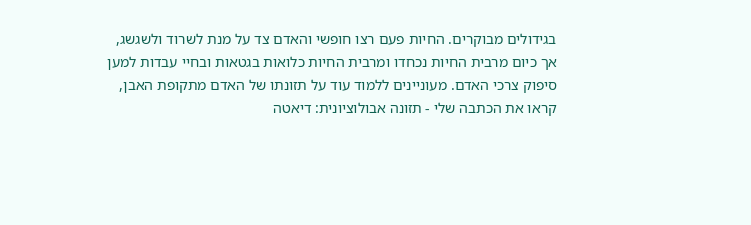בגידולים מבוקרים. החיות פעם רצו חופשי והאדם צד על מנת לשרוד ולשגשג, אך כיום מרבית החיות נכחדו ומרבית החיות כלואות בגטאות ובחיי עבדות למען סיפוק צרכי האדם. מעוניינים ללמוד עוד על תזונתו של האדם מתקופת האבן, קראו את הכתבה שלי - תזונה אבולוציונית: דיאטה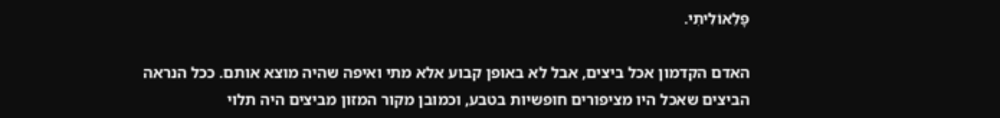פָּלֵאוֹלִיתִי.

האדם הקדמון אכל ביצים, אבל לא באופן קבוע אלא מתי ואיפה שהיה מוצא אותם. ככל הנראה הביצים שאכל היו מציפורים חופשיות בטבע, וכמובן מקור המזון מביצים היה תלוי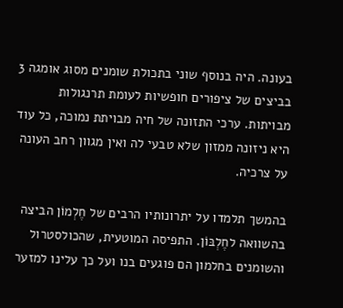בעונה. היה בנוסף שוני בתכולת שומנים מסוג אומגה 3 בביצים של ציפורים חופשיות לעומת תרנגולות מבויתות. ערכי התזונה של חיה מבויתת נמוכה, כל עוד היא ניזונה ממזון שלא טבעי לה ואין מגוון רחב העונה על צרכיה.

בהמשך תלמדו על יתרונותיו הרבים של חֶלְמוֹן הביצה בהשוואה לחֶלְבּוֹן. התפיסה המוטעית, שהכולסטרול והשומנים בחלמון הם פוגעים בנו ועל כך עלינו למזער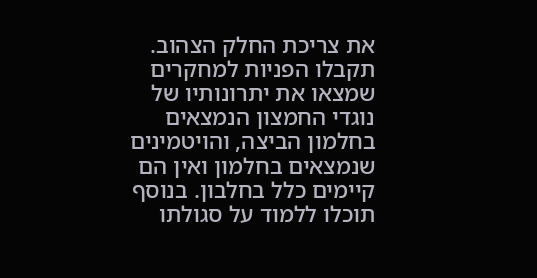את צריכת החלק הצהוב. תקבלו הפניות למחקרים שמצאו את יתרונותיו של נוגדי החמצון הנמצאים בחלמון הביצה, והויטמינים שנמצאים בחלמון ואין הם קיימים כלל בחלבון. בנוסף תוכלו ללמוד על סגולתו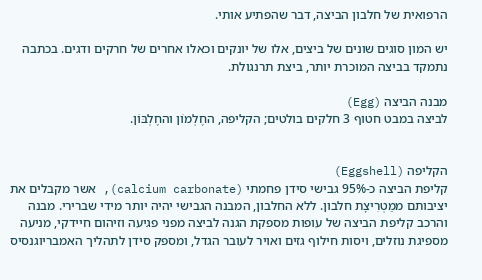הרפואית של חלבון הביצה, דבר שהפתיע אותי.

יש המון סוגים שונים של ביצים, אלו של יונקים וכאלו אחרים של חרקים ודגים. בכתבה נתמקד בביצה המוכרת יותר, ביצת תרנגולת.

מבנה הביצה (Egg)
לביצה במבט חטוף 3 חלקים בולטים; הקליפה, החֶלְמוֹן והחֶלְבּוֹן.


הקליפה (Eggshell)
קליפת הביצה כ-95% גבישי סידן פחמתי (calcium carbonate), אשר מקבלים את יציבותם ממַטְרִיצָת חלבון. ללא החלבון, המבנה הגבישי יהיה יותר מידי שברירי. מבנה והרכב קליפת הביצה של עופות מספקת הגנה לביצה מפני פגיעה וזיהום חיידקי, מניעה מספיגת נוזלים, ויסות חילוף גזים ואויר לעובר הגדל, ומספק סידן לתהליך האמבריוגנסיס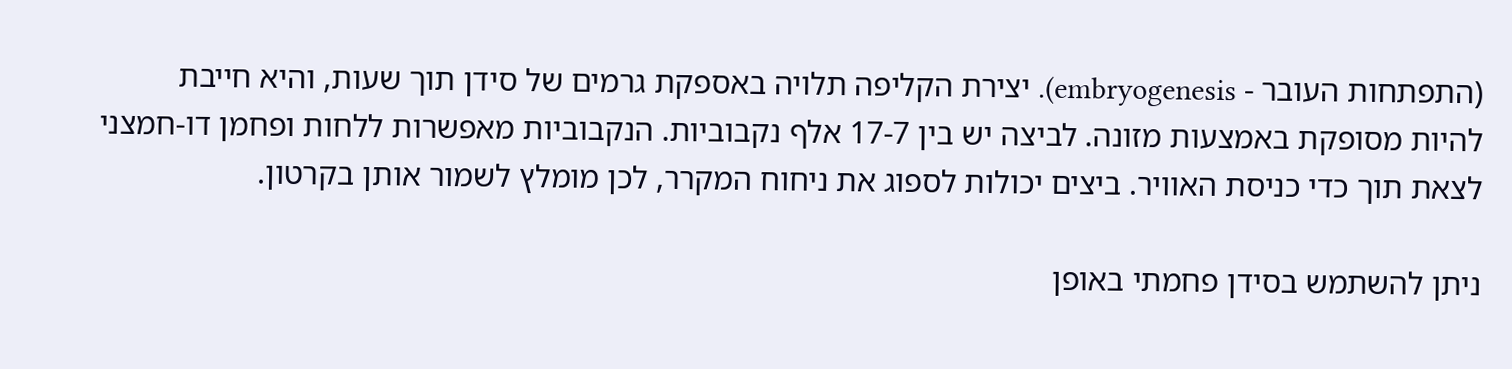(התפתחות העובר - embryogenesis). יצירת הקליפה תלויה באספקת גרמים של סידן תוך שעות, והיא חייבת להיות מסופקת באמצעות מזונה. לביצה יש בין 17-7 אלף נקבוביות. הנקבוביות מאפשרות ללחות ופחמן דו-חמצני לצאת תוך כדי כניסת האוויר. ביצים יכולות לספוג את ניחוח המקרר, לכן מומלץ לשמור אותן בקרטון.

ניתן להשתמש בסידן פחמתי באופן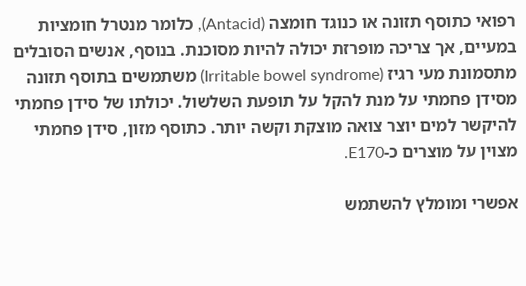רפואי כתוסף תזונה או כנוגד חומצה (Antacid), כלומר מנטרל חומציות במעיים, אך צריכה מופרזת יכולה להיות מסוכנת. בנוסף, אנשים הסובלים מתסמונת מעי רגיז (Irritable bowel syndrome) משתמשים בתוסף תזונה מסידן פחמתי על מנת להקל על תופעת השלשול. יכולתו של סידן פחמתי להיקשר למים יוצר צואה מוצקת וקשה יותר. כתוסף מזון, סידן פחמתי מצוין על מוצרים כ-E170.

אפשרי ומומלץ להשתמש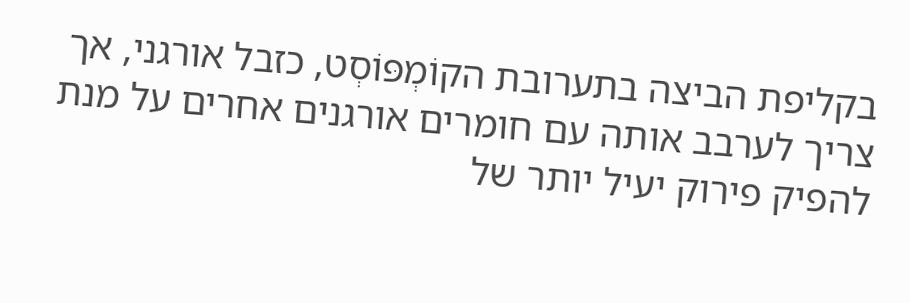בקליפת הביצה בתערובת הקוֹמְפּוֹסְט, כזבל אורגני, אך צריך לערבב אותה עם חומרים אורגנים אחרים על מנת להפיק פירוק יעיל יותר של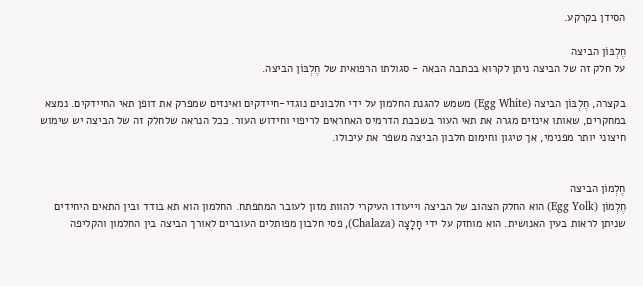הסידן בקרקע.

חֶלְבּוֹן הביצה
על חלק זה של הביצה ניתן לקרוא בכתבה הבאה - סגולתו הרפואית של חֶלְבּוֹן הביצה.

בקצרה, חֶלְבּוֹן הביצה (Egg White) משמש להגנת החלמון על ידי חלבונים נוגדי-חיידקים ואינזים שמפרק את דופן תאי החיידקים. נמצא במחקרים, שאותו אינזים מגרה את תאי העור בשכבת הדרמיס האחראים לריפוי וחידוש העור. ככל הנראה שלחלק זה של הביצה יש שימוש חיצוני יותר מפנימי, אך טיגון וחימום חלבון הביצה משפר את עיכולו.


חֶלְמוֹן הביצה
חֶלְמוֹן (Egg Yolk) הוא החלק הצהוב של הביצה וייעודו העיקרי להוות מזון לעובר המתפתח. החלמון הוא תא בודד ובין התאים היחידים שניתן לראות בעין האנושית. הוא מוחזק על ידי חָלָצָה (Chalaza), פסי חלבון מפותלים העוברים לאורך הביצה בין החלמון והקליפה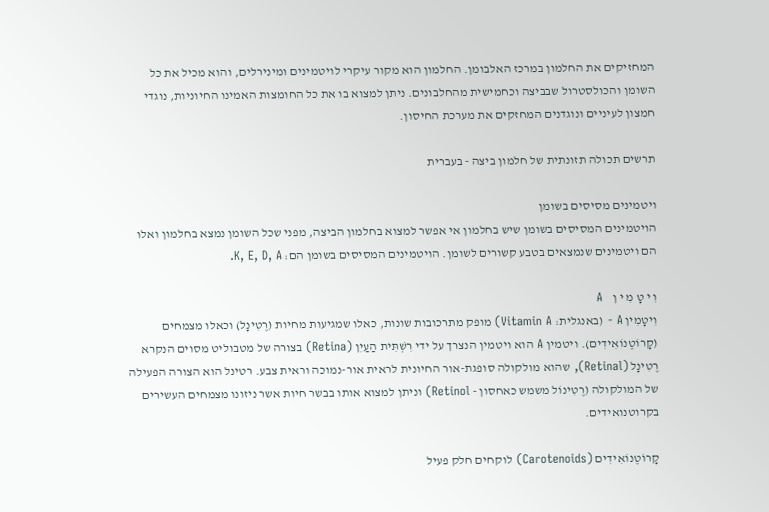המחזיקים את החלמון במרכז האלבומן. החלמון הוא מקור עיקרי לויטמינים ומינירלים, והוא מכיל את כל השומן והכולסטרול שבביצה וכחמישית מהחלבונים. ניתן למצוא בו את כל החומצות האמינו החיוניות, נוגדי חמצון לעיניים ונוגדנים המחזקים את מערכת החיסון.

תרשים תכולה תזונתית של חלמון ביצה - בעברית

ויטמינים מסיסים בשומן
הויטמינים המסיסים בשומן שיש בחלמון אי אפשר למצוא בחלמון הביצה, מפני שכל השומן נמצא בחלמון ואלו הם ויטמינים שנמצאים בטבע קשורים לשומן. הויטמינים המסיסים בשומן הם: K, E, D, A.

וִ י טָ מִ י ן    A
וִיטָמִין A - (באנגלית: Vitamin A) מופק מתרכובות שונות, כאלו שמגיעות מחיות (רֶטִינָל) וכאלו מצמחים (קָרוֹטֶנוֹאִידִים). ויטמין A הוא ויטמין הנצרך על ידי רִשְׁתִּית הַעַיִן (Retina) בצורה של מטבוליט מסוים הנקרא רֶטִינָל (Retinal), שהוא מולקולה סופגת-אור החיונית לראית אור-נמוכה וראית צבע. רטינל הוא הצורה הפעילה של המולקולה (רֶטִינוֹל משמש כאחסון - Retinol) וניתן למצוא אותו בבשר חיות אשר ניזונו מצמחים העשירים בקרוטנואידים.

קָרוֹטֶנוֹאִידִים (Carotenoids) לוקחים חלק פעיל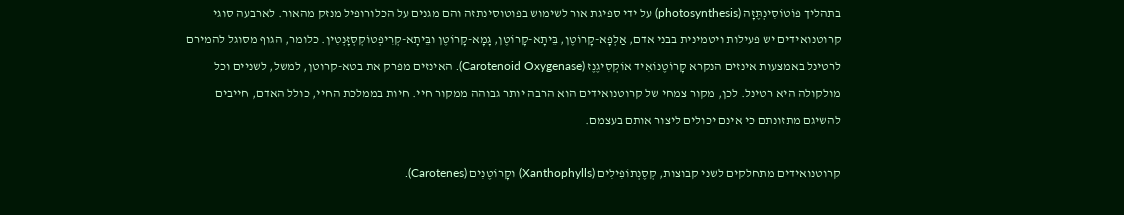בתהליך פוֹטוֹסִינְתֶּזָה (photosynthesis) על ידי ספיגת אור לשימוש בפוטוסינתזה והם מגנים על הכלורופיל מנזק מהאור. לארבעה סוגי קרוטנואידים יש פעילות ויטמינית בבני אדם, אַלְפָא-קָרוֹטֶן, בֵּיתָא-קָרוֹטֶן, גָּמָא-קָרוֹטֶן ובֵּיתָא-קְרִיפְטוֹקְסְזָּנְטִין. כלומר, הגוף מסוגל להמירם לרטינל באמצעות אינזים הנקרא קָרוֹטֶנוֹאִיד אוֹקְסִיגֶנֶז (Carotenoid Oxygenase). האינזים מפרק את בטא-קרוטן, למשל, לשניים וכל מולקולה היא רטינל. לכן, מקור צמחי של קרוטנואידים הוא הרבה יותר גבוהה ממקור חיי. חיות בממלכת החיי, כולל האדם, חייבים להשיגם מתזונתם כי אינם יכולים ליצור אותם בעצמם.

קרוטנואידים מתחלקים לשני קבוצות, קְסֶנְתוֹפִילִים (Xanthophylls) וקָרוֹטֶנִים (Carotenes).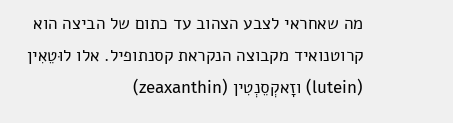מה שאחראי לצבע הצהוב עד כתום של הביצה הוא קרוטנואיד מקבוצה הנקראת קסנתופיל. אלו לוּטֵאִין (lutein) וזָאקְסֵנְטִין (zeaxanthin)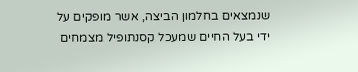שנמצאים בחלמון הביצה, אשר מופקים על ידי בעל החיים שמעכל קסנתופיל מצמחים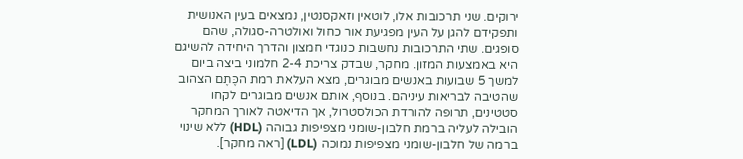ירוקים. שני תרכובות אלו, לוטאין וזאקסנטין, נמצאים בעין האנושית ותפקידם להגן על העין מפגיעת אור כחול ואולטרה-סגולה, שהם סופגים. שתי התרכובות נחשבות כנוגדי חמצון והדרך היחידה להשיגם היא באמצעות המזון. מחקר, שבדק צריכת 2-4 חלמוני ביצה ביום למשך 5 שבועות באנשים מבוגרים, מצא העלאת רמת הכֶּתֶם הצהוב שהטיבה לבריאות עיניהם. בנוסף, אותם אנשים מבוגרים לקחו סטטינים, תרופה להורדת הכולסטרול, אך הדיאטה לאורך המחקר הובילה לעליה ברמת חלבון-שומני מצפיפות גבוהה (HDL) ללא שינוי ברמה של חלבון-שומני מצפיפות נמוכה (LDL) [ראה מחקר].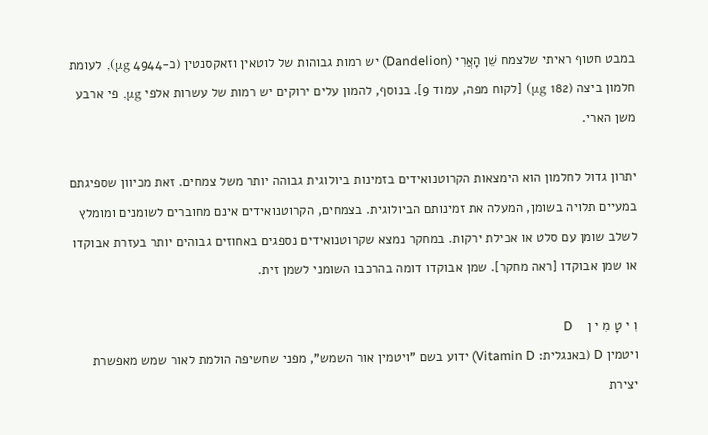במבט חטוף ראיתי שלצמח שֵׁן הָאֲרִי (Dandelion) יש רמות גבוהות של לוטאין וזאקסנטין (כ-4944 μg), לעומת חלמון ביצה (182 μg) [לקוח מפה, עמוד 9]. בנוסף, להמון עלים ירוקים יש רמות של עשרות אלפי μg, פי ארבע משן הארי.

יתרון גדול לחלמון הוא הימצאות הקרוטנואידים בזמינות ביולוגית גבוהה יותר משל צמחים. זאת מכיוון שספיגתם במעיים תלויה בשומן, המעלה את זמינותם הביולוגית. בצמחים, הקרוטנואידים אינם מחוברים לשומנים ומומלץ לשלב שומן עם סלט או אכילת ירקות. במחקר נמצא שקרוטנואידים נספגים באחוזים גבוהים יותר בעזרת אבוקדו או שמן אבוקדו [ראה מחקר]. שמן אבוקדו דומה בהרכבו השומני לשמן זית.

וִ י טָ מִ י ן    D
ויטמין D (באנגלית: Vitamin D) ידוע בשם "ויטמין אור השמש", מפני שחשיפה הולמת לאור שמש מאפשרת יצירת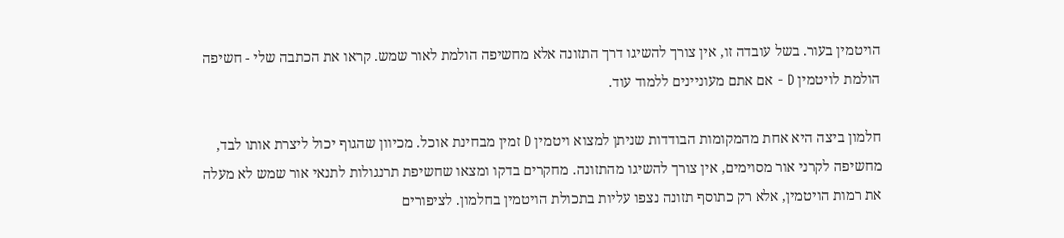הויטמין בעור. בשל עובדה זו, אין צורך להשיגו דרך התזונה אלא מחשיפה הולמת לאור שמש. קראו את הכתבה שלי - חשיפה הולמת לויטמין D - אם אתם מעוניינים ללמוד עוד.

חלמון ביצה היא אחת מהמקומות הבודדות שניתן למצוא ויטמין D זמין מבחינת אוכל. מכיוון שהגוף יכול ליצרת אותו לבד, מחשיפה לקרני אור מסוימים, אין צורך להשיגו מהתזונה. מחקרים בדקו ומצאו שחשיפת תרנגולות לתנאי אור שמש לא מעלה את רמות הויטמין, אלא רק כתוסף תזונה נצפו עליות בתכולת הויטמין בחלמון. לציפורים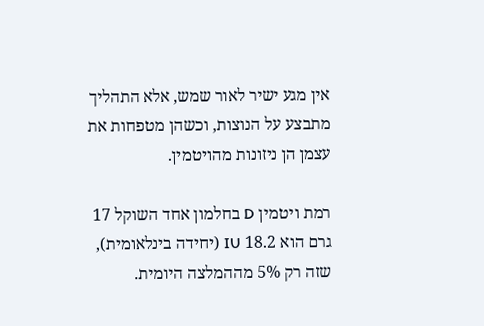אין מגע ישיר לאור שמש, אלא התהליך מתבצע על הנוצות, וכשהן מטפחות את עצמן הן ניזונות מהויטמין.

רמת ויטמין D בחלמון אחד השוקל 17 גרם הוא 18.2 IU (יחידה בינלאומית), שזה רק 5% מההמלצה היומית.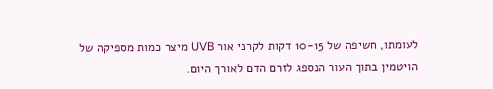לעומתו, חשיפה של 10-15 דקות לקרני אור UVB מיצר כמות מספיקה של הויטמין בתוך העור הנספג לזרם הדם לאורך היום.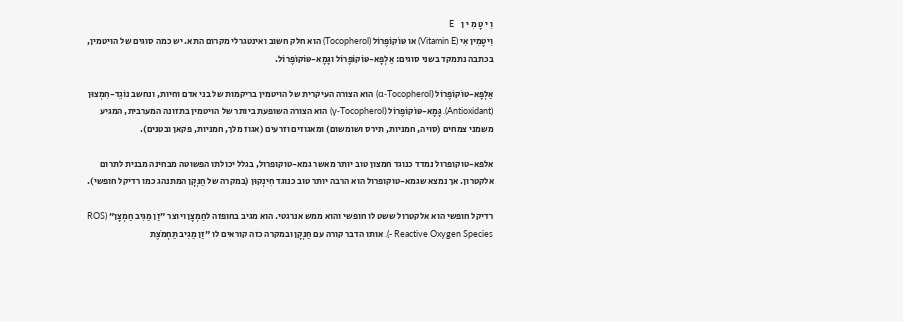וִ י טָ מִ י ן    E
וִיטָמִין אִי (Vitamin E) או טּוֹקוֹפֶרוֹל (Tocopherol) הוא חלק חשוב ואינטגרלי מקרום התא. יש כמה סוגים של הויטמין, בכתבה נתמקד בשני סוגים: אַלְפָא-טּוֹקוֹפֶרוֹל וגָּמָא-טּוֹקוֹפֶרוֹל.

אַלְפָא-טּוֹקוֹפֶרוֹל (α-Tocopherol) הוא הצורה העיקרית של הויטמין בריקמות של בני אדם וחיות, ונחשב נוֹגֵד-חִמְצוּן (Antioxidant). גָּמָא-טּוֹקוֹפֶרוֹל (γ-Tocopherol) הוא הצורה השופעת ביותר של הויטמין בתזונה המערבית, המגיע משמני צמחים (סויה, חמניות, תירס ושומשום) ומאגוזים וזרעים (אגוז מלך, חמניות, פקאן ובטנים).

אלפא-טוקופרול נמדד כנוגד חמצון טוב יותר מאשר גמא-טוקופרול, בגלל יכולתו הפשוטה מבחינה מבנית לתרום אלקטרון. אך נמצא שגמא-טוקופרול הוא הרבה יותר טוב כנוגד חִינְקוּן (במקרה של חַנְקָן המתנהג כמו רדיקל חופשי).

רדיקל חופשי הוא אלקטרול ששט לו חופשי והוא ממש אנרגטי. הוא מגיב בחופזה לחַמְצָן ויוצר "זַן מַגִיב חַמְצָן" (ROS - Reactive Oxygen Species). אותו הדבר קורה עם חַנְקָן ובמקרה כזה קוראים לו "זַן מַגִיב תַּחְמֹצֶת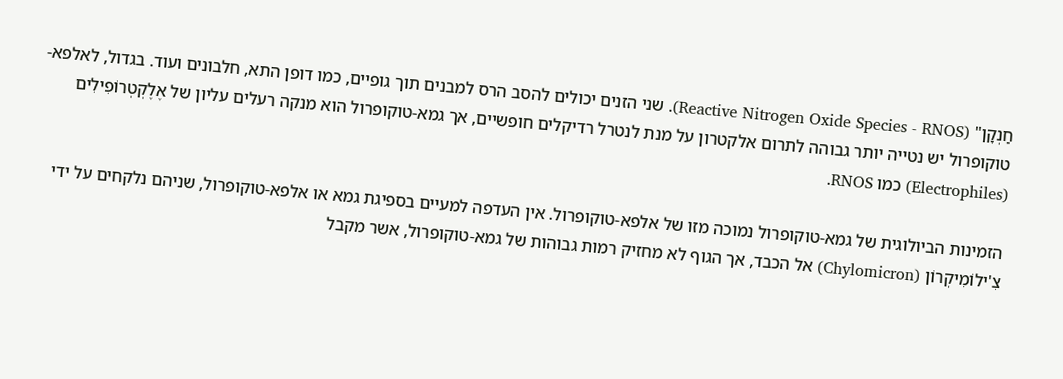חַנְקָן" (Reactive Nitrogen Oxide Species - RNOS). שני הזנים יכולים להסב הרס למבנים תוך גופיים, כמו דופן התא, חלבונים ועוד. בגדול, לאלפא-טוקופרול יש נטייה יותר גבוהה לתרום אלקטרון על מנת לנטרל רדיקלים חופשיים, אך גמא-טוקופרול הוא מנקה רעלים עליון של אֶלֶקְטְרוֹפִילִים (Electrophiles) כמו RNOS.

הזמינות הביולוגית של גמא-טוקופרול נמוכה מזו של אלפא-טוקופרול. אין העדפה למעיים בספיגת גמא או אלפא-טוקופרול, שניהם נלקחים על ידי צִ'ילוֹמִיקְרוֹן (Chylomicron) אל הכבד, אך הגוף לא מחזיק רמות גבוהות של גמא-טוקופרול, אשר מקבל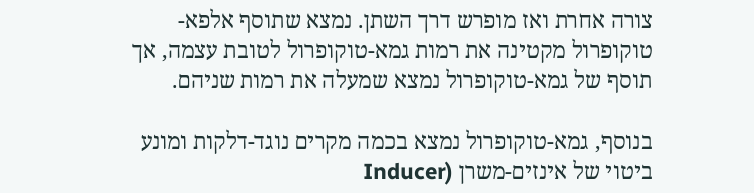צורה אחרת ואז מופרש דרך השתן. נמצא שתוסף אלפא-טוקופרול מקטינה את רמות גמא-טוקופרול לטובת עצמה, אך תוסף של גמא-טוקופרול נמצא שמעלה את רמות שניהם.

בנוסף, גמא-טוקופרול נמצא בכמה מקרים נוגד-דלקות ומונע ביטוי של אינזים-משרן (Inducer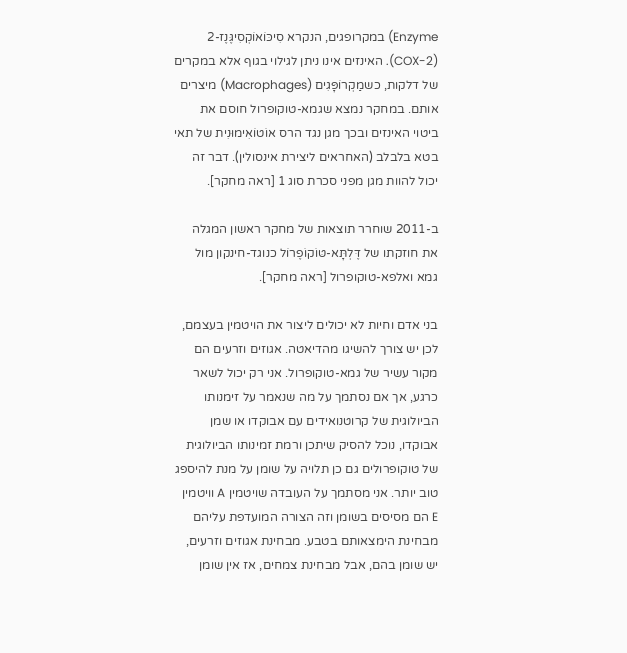Enzyme) במקרופגים, הנקרא סִיכּוֹאוֹקְסִיגֶּנֶז-2 (COX-2). האינזים אינו ניתן לגילוי בגוף אלא במקרים של דלקות, כשמַקְרוֹפָּגִים (Macrophages) מיצרים אותם. במחקר נמצא שגמא-טוקופרול חוסם את ביטוי האינזים ובכך מגן נגד הרס אוֹטוֹאִימוּנִית של תאי בטא בלבלב (האחראים ליצירת אינסולין). דבר זה יכול להוות מגן מפני סכרת סוג 1 [ראה מחקר].

ב-2011 שוחרר תוצאות של מחקר ראשון המגלה את חוזקתו של דֶּלְתָּא-טּוֹקוֹפֶרוֹל כנוגד-חינקון מול גמא ואלפא-טוקופרול [ראה מחקר].

בני אדם וחיות לא יכולים ליצור את הויטמין בעצמם, לכן יש צורך להשיגו מהדיאטה. אגוזים וזרעים הם מקור עשיר של גמא-טוקופרול. אני רק יכול לשאר כרגע, אך אם נסתמך על מה שנאמר על זימנותו הביולוגית של קרוטנואידים עם אבוקדו או שמן אבוקדו, נוכל להסיק שיתכן ורמת זמינותו הביולוגית של טוקופרולים גם כן תלויה על שומן על מנת להיספג טוב יותר. אני מסתמך על העובדה שויטמין A וויטמין E הם מסיסים בשומן וזה הצורה המועדפת עליהם מבחינת הימצאותם בטבע. מבחינת אגוזים וזרעים, יש שומן בהם, אבל מבחינת צמחים, אז אין שומן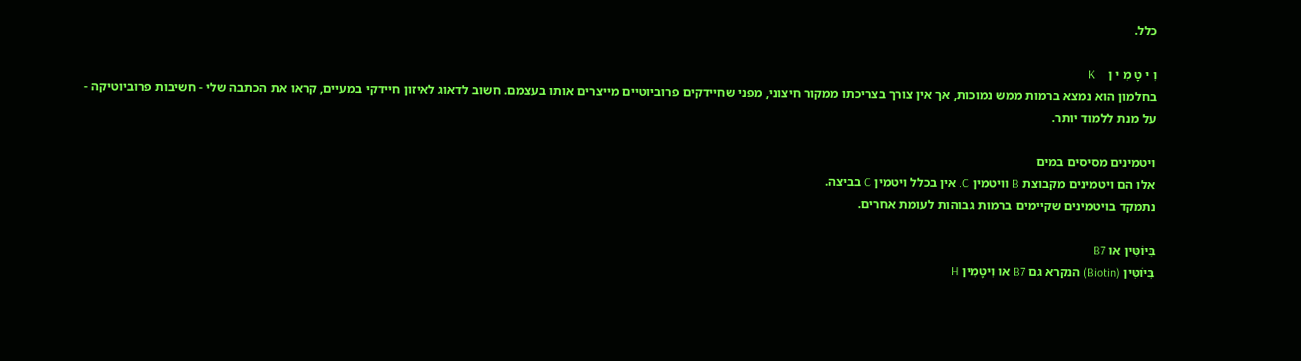כלל.

וִ י טָ מִ י ן    K
בחלמון הוא נמצא ברמות ממש נמוכות, אך אין צורך בצריכתו ממקור חיצוני, מפני שחיידקים פרוביוטיים מייצרים אותו בעצמם. חשוב לדאוג לאיזון חיידקי במעיים, קראו את הכתבה שלי - חשיבות פרוביוטיקה - על מנת ללמוד יותר.

ויטמינים מסיסים במים
אלו הם ויטמינים מקבוצת B וויטמין C. אין בכלל ויטמין C בביצה.
נתמקד בויטמינים שקיימים ברמות גבוהות לעומת אחרים.

בִּיוֹטִּין או B7
בִּיוֹטִּין (Biotin) הנקרא גם B7 או וִיטָמִין H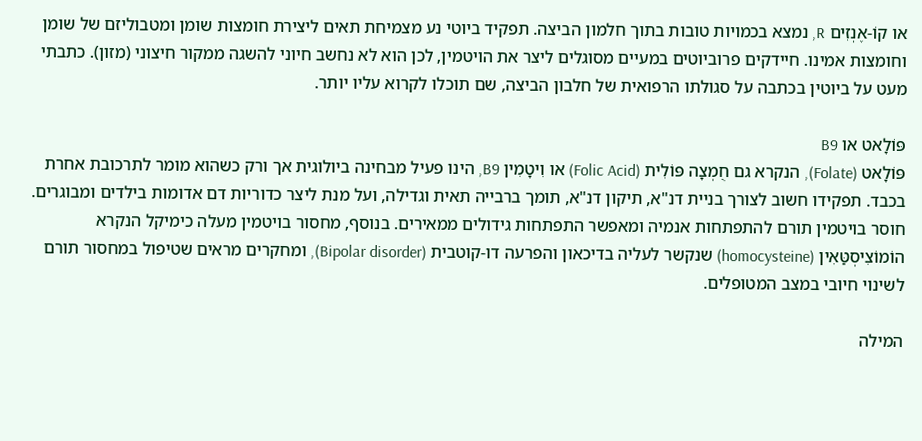או קוֹ-אֶנְזִים R, נמצא בכמויות טובות בתוך חלמון הביצה. תפקיד ביוטי נע מצמיחת תאים ליצירת חומצות שומן ומטבוליזם של שומן וחומצות אמינו. חיידקים פרוביוטים במעיים מסוגלים ליצר את הויטמין, לכן הוא לא נחשב חיוני להשגה ממקור חיצוני (מזון). כתבתי מעט על ביוטין בכתבה על סגולתו הרפואית של חלבון הביצה, שם תוכלו לקרוא עליו יותר.

פּוֹלָאט או B9
פּוֹלָאט (Folate), הנקרא גם חֻמְצָה פּוֹלִית (Folic Acid) או וִיטָמִין B9, הינו פעיל מבחינה ביולוגית אך ורק כשהוא מומר לתרכובת אחרת בכבד. תפקידו חשוב לצורך בניית דנ"א, תיקון דנ"א, תומך ברבייה תאית וגדילה, ועל מנת ליצר כדוריות דם אדומות בילדים ומבוגרים. חוסר בויטמין תורם להתפתחות אנמיה ומאפשר התפתחות גידולים ממאירים. בנוסף, מחסור בויטמין מעלה כימיקל הנקרא הוֹמוֹצִיסְטַּאִין (homocysteine) שנקשר לעליה בדיכאון והפרעה דו-קוטבית (Bipolar disorder), ומחקרים מראים שטיפול במחסור תורם לשינוי חיובי במצב המטופלים.

המילה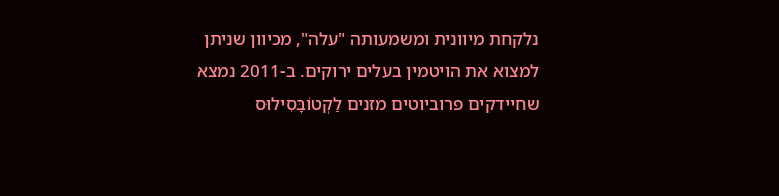נלקחת מיוונית ומשמעותה "עלה", מכיוון שניתן למצוא את הויטמין בעלים ירוקים. ב-2011 נמצא שחיידקים פרוביוטים מזנים לַקְטוֹבָּסִילוּס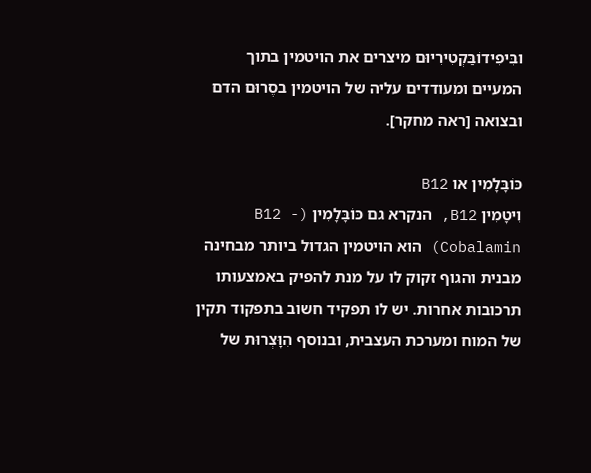ובִּיפִידוֹבַּקְטִירִיוּם מיצרים את הויטמין בתוך המעיים ומעודדים עליה של הויטמין בסֶרוּם הדם ובצואה [ראה מחקר].

כּוֹבָּלָמִין או B12
וִיטָמִין B12, הנקרא גם כּוֹבָּלָמִין (B12 - Cobalamin) הוא הויטמין הגדול ביותר מבחינה מבנית והגוף זקוק לו על מנת להפיק באמצעותו תרכובות אחרות. יש לו תפקיד חשוב בתפקוד תקין של המוח ומערכת העצבית, ובנוסף הִוָּצְרוּת של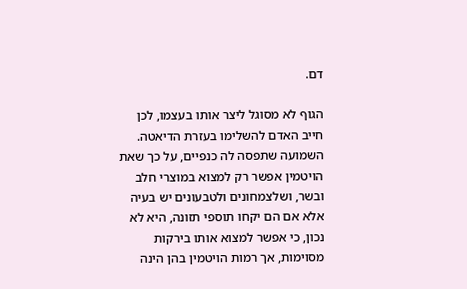דם.

הגוף לא מסוגל ליצר אותו בעצמו, לכן חייב האדם להשלימו בעזרת הדיאטה. השמועה שתפסה לה כנפיים, על כך שאת הויטמין אפשר רק למצוא במוצרי חלב ובשר, ושלצמחונים ולטבעונים יש בעיה אלא אם הם יקחו תוספי תזונה, היא לא נכון, כי אפשר למצוא אותו בירקות מסוימות, אך רמות הויטמין בהן הינה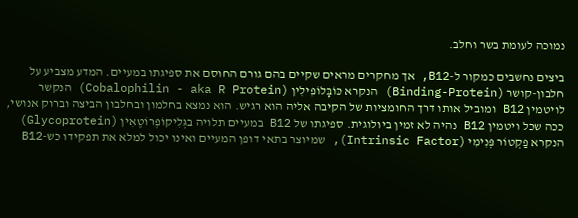נמוכה לעומת בשר וחלב.

ביצים נחשבים כמקור ל-B12, אך מחקרים מראים שקיים בהם גורם החוסם את ספיגתו במעיים. המדע מצביע על חלבון-קושר (Binding-Protein) הנקרא כּוֹבָּלוֹפִילִין (Cobalophilin - aka R Protein) הנקשר לויטמין B12 ומוביל אותו דרך החומציות של הקיבה אליה הוא רגיש. הוא נמצא בחלמון ובחלבון הביצה וברוק אנושי, ככה שכל ויטמין B12 נהיה לא זמין ביולוגית. ספיגתו של B12 במעיים תלויה בגְּלִיקוֹפְרוֹטֶאִין (Glycoprotein) הנקרא פַקְטוֹר פְּנִימִי (Intrinsic Factor), שמיוצר בתאי דופן המעיים ואינו יכול למלא את תפקידו כש-B12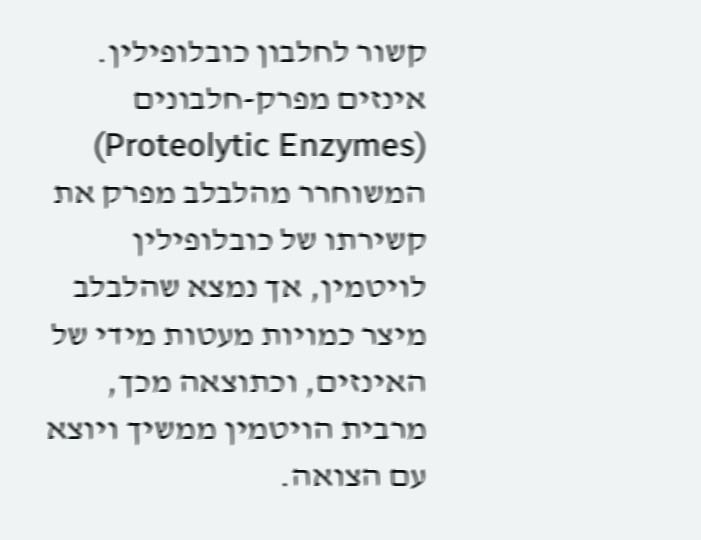קשור לחלבון כובלופילין. אינזים מפרק-חלבונים (Proteolytic Enzymes) המשוחרר מהלבלב מפרק את קשירתו של כובלופילין לויטמין, אך נמצא שהלבלב מיצר כמויות מעטות מידי של האינזים, וכתוצאה מכך, מרבית הויטמין ממשיך ויוצא עם הצואה.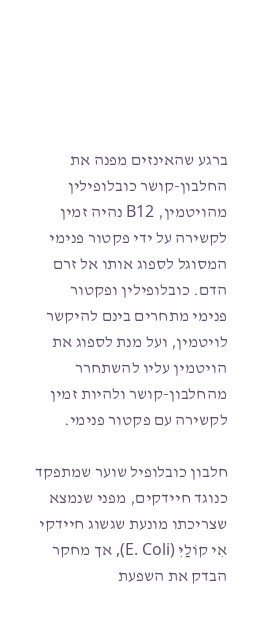ברגע שהאינזים מפנה את החלבון-קושר כובלופילין מהויטמין, B12 נהיה זמין לקשירה על ידי פקטור פנימי המסוגל לספוג אותו אל זרם הדם. כובלופילין ופקטור פנימי מתחרים בינם להיקשר לויטמין, ועל מנת לספוג את הויטמין עליו להשתחרר מהחלבון-קושר ולהיות זמין לקשירה עם פקטור פנימי.

חלבון כובלופיל שוער שמתפקד כנוגד חיידקים, מפני שנמצא שצריכתו מונעת שגשוג חיידקי אִי קוֹלַיִּ (E. Coli), אך מחקר הבדק את השפעת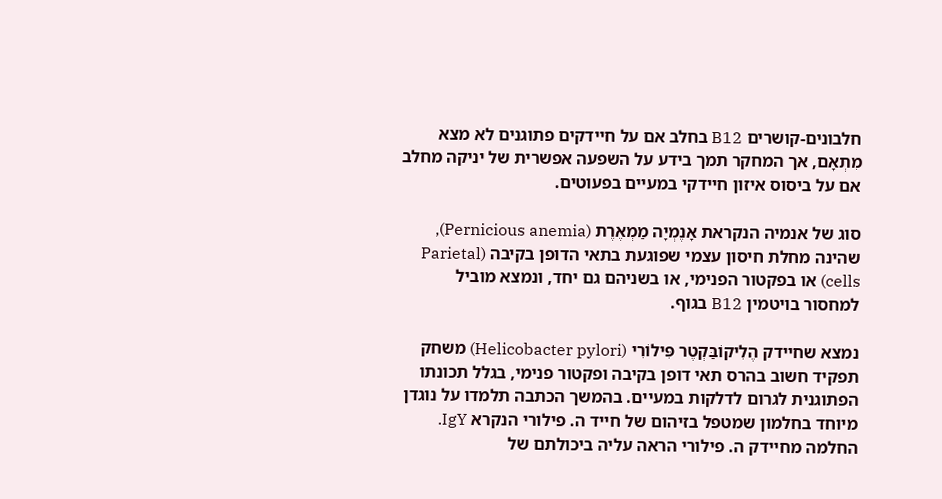חלבונים-קושרים B12 בחלב אם על חיידקים פתוגנים לא מצא מִתְאָם, אך המחקר תמך בידע על השפעה אפשרית של יניקה מחלב אם על ביסוס איזון חיידקי במעיים בפעוטים.

סוג של אנמיה הנקראת אָנֶמְיָה מַמְאֶרֶת (Pernicious anemia), שהינה מחלת חיסון עצמי שפוגעת בתאי הדופן בקיבה (Parietal cells) או בפקטור הפנימי, או בשניהם גם יחד, ונמצא מוביל למחסור בויטמין B12 בגוף.

נמצא שחיידק הֶלִיקוֹבַּקְטֶר פִּילוֹרִי (Helicobacter pylori) משחק תפקיד חשוב בהרס תאי דופן בקיבה ופקטור פנימי, בגלל תכונתו הפתוגנית לגרום לדלקות במעיים. בהמשך הכתבה תלמדו על נוגדן מיוחד בחלמון שמטפל בזיהום של חייד ה. פילורי הנקרא IgY. החלמה מחיידק ה. פילורי הראה עליה ביכולתם של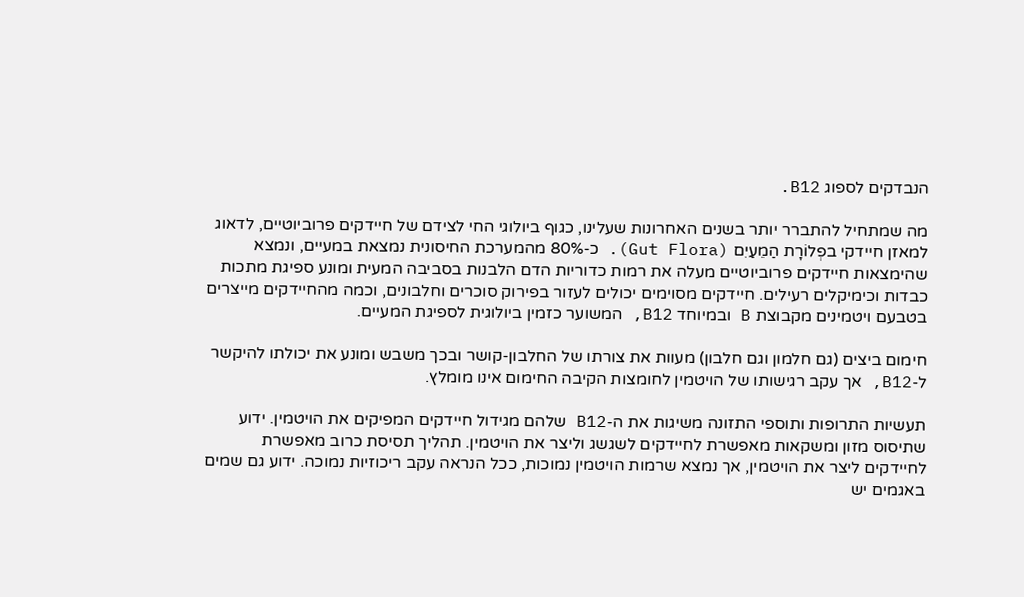הנבדקים לספוג B12.

מה שמתחיל להתברר יותר בשנים האחרונות שעלינו, כגוף ביולוגי החי לצידם של חיידקים פרוביוטיים, לדאוג למאזן חיידקי בפְלוֹרָת הַמֵעַיִם (Gut Flora). כ-80% מהמערכת החיסונית נמצאת במעיים, ונמצא שהימצאות חיידקים פרוביוטיים מעלה את רמות כדוריות הדם הלבנות בסביבה המעית ומונע ספיגת מתכות כבדות וכימיקלים רעילים. חיידקים מסוימים יכולים לעזור בפירוק סוכרים וחלבונים, וכמה מהחיידקים מייצרים בטבעם ויטמינים מקבוצת B ובמיוחד B12, המשוער כזמין ביולוגית לספיגת המעיים.

חימום ביצים (גם חלמון וגם חלבון) מעוות את צורתו של החלבון-קושר ובכך משבש ומונע את יכולתו להיקשר ל-B12, אך עקב רגישותו של הויטמין לחומצות הקיבה החימום אינו מומלץ.

תעשיות התרופות ותוספי התזונה משיגות את ה-B12 שלהם מגידול חיידקים המפיקים את הויטמין. ידוע שתיסוס מזון ומשקאות מאפשרת לחיידקים לשגשג וליצר את הויטמין. תהליך תסיסת כרוב מאפשרת לחיידקים ליצר את הויטמין, אך נמצא שרמות הויטמין נמוכות, ככל הנראה עקב ריכוזיות נמוכה. ידוע גם שמים באגמים יש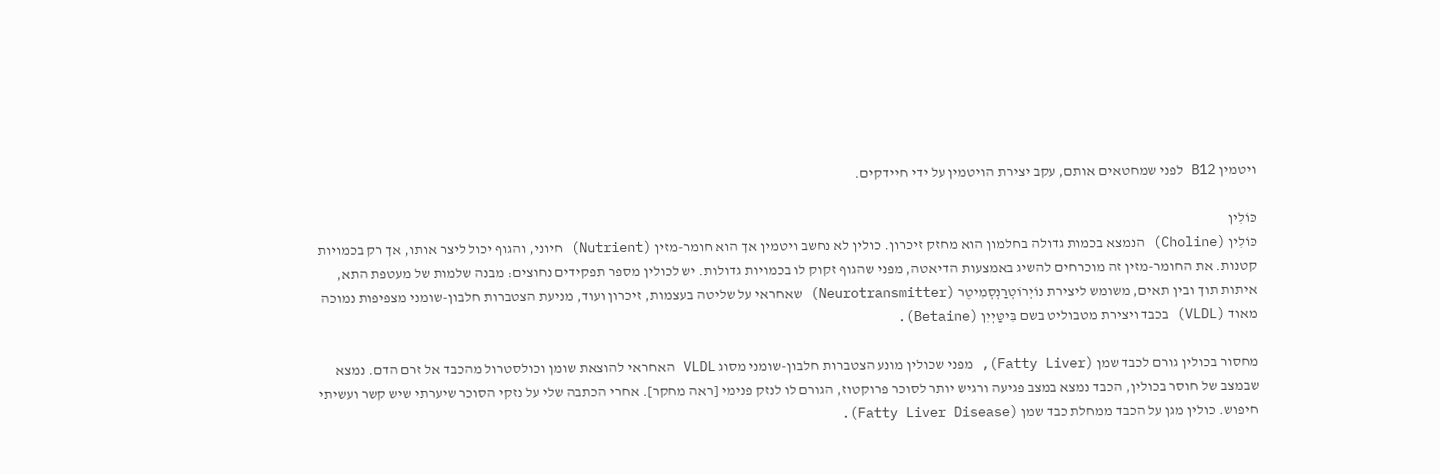ויטמין B12 לפני שמחטאים אותם, עקב יצירת הויטמין על ידי חיידקים.

כּוֹלִין
כּוֹלִין (Choline) הנמצא בכמות גדולה בחלמון הוא מחזק זיכרון. כולין לא נחשב ויטמין אך הוא חומר-מזין (Nutrient) חיוני, והגוף יכול ליצר אותו, אך רק בכמויות קטנות. את החומר-מזין זה מוכרחים להשיג באמצעות הדיאטה, מפני שהגוף זקוק לו בכמויות גדולות. יש לכולין מספר תפקידים נחוצים: מבנה שלמות של מעטפת התא, איתות תוך ובין תאים, משומש ליצירת נוֹיְרוֹטְרַנְסְמִיטֶר (Neurotransmitter) שאחראי על שליטה בעצמות, זיכרון ועוד, מניעת הצטברות חלבון-שומני מצפיפות נמוכה מאוד (VLDL) בכבד ויצירת מטבוליט בשם בִּיטַּיְיִן (Betaine).

מחסור בכולין גורם לכבד שמן (Fatty Liver), מפני שכולין מונע הצטברות חלבון-שומני מסוג VLDL האחראי להוצאת שומן וכולסטרול מהכבד אל זרם הדם. נמצא שבמצב של חוסר בכולין, הכבד נמצא במצב פגיעה ורגיש יותר לסוכר פרוקטוז, הגורם לו לנזק פנימי [ראה מחקר]. אחרי הכתבה שלי על נזקי הסוכר שיערתי שיש קשר ועשיתי חיפוש. כולין מגן על הכבד ממחלת כבד שמן (Fatty Liver Disease).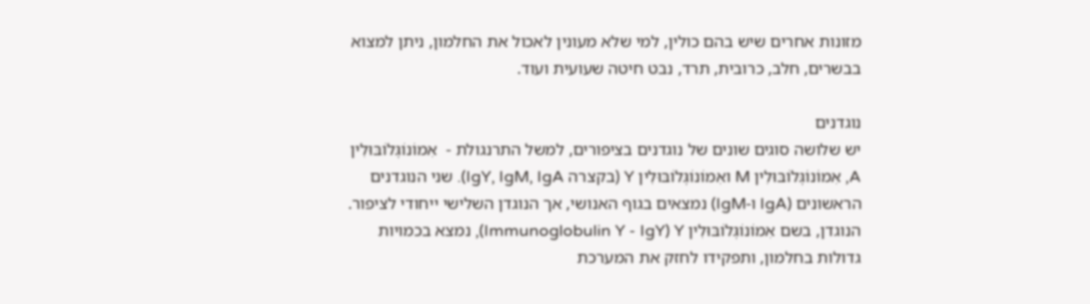מזונות אחרים שיש בהם כולין, למי שלא מעונין לאכול את החלמון, ניתן למצוא בבשרים, חלב, כרובית, תרד, נבט חיטה שעועית ועוד.

נוגדנים
יש שלושה סוגים שונים של נוגדנים בציפורים, למשל התרנגולת -  אִמוֹנוֹגְּלוֹבּוּלִין A, אִמוֹנוֹגְּלוֹבּוּלִין M ואִמוֹנוֹגְּלוֹבּוּלִין Y (בקצרה IgY, IgM, IgA). שני הנוגדנים הראשונים (IgA ו-IgM) נמצאים בגוף האנושי, אך הנוגדן השלישי ייחודי לציפור. הנוגדן, בשם אִמוֹנוֹגְּלוֹבּוּלִין Immunoglobulin Y - IgY) Y), נמצא בכמויות גדולות בחלמון, ותפקידו לחזק את המערכת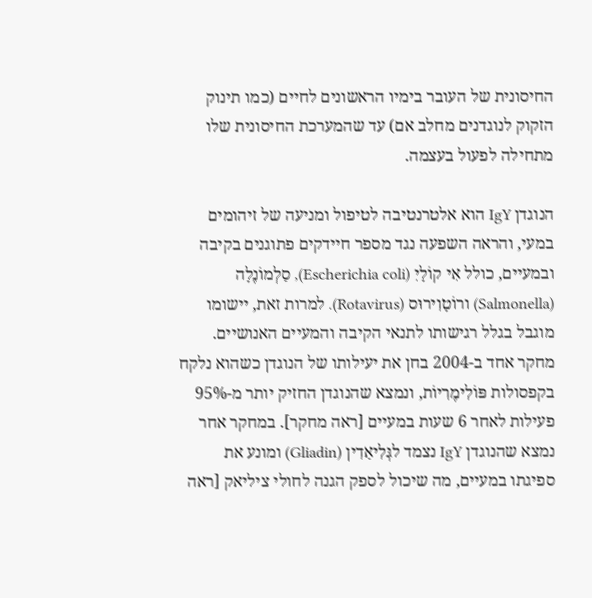החיסונית של העובר בימיו הראשונים לחיים (כמו תינוק הזקוק לנוגדנים מחלב אם) עד שהמערכת החיסונית שלו מתחילה לפעול בעצמה.

הנוגדן IgY הוא אלטרנטיבה לטיפול ומניעה של זיהומים במעי, והראה השפעה נגד מספר חיידקים פתוגנים בקיבה ובמעיים, כולל אִי קוֹלָיִ (Escherichia coli), סַלְמוֹנֶלָה (Salmonella) ורוֹטָוִירוּס (Rotavirus). למרות זאת, יישומו מוגבל בגלל רגישותו לתנאי הקיבה והמעיים האנושיים. מחקר אחד ב-2004 בחן את יעילותו של הנוגדן כשהוא נלקח בקפסולות פּוֹלִימֶרִיוֹת, ונמצא שהנוגדן החזיק יותר מ-95% פעילות לאחר 6 שעות במעיים [ראה מחקר]. במחקר אחר נמצא שהנוגדן IgY נצמד לגְּלִיאַדִין (Gliadin) ומונע את ספיגתו במעיים, מה שיכול לספק הגנה לחולי ציליאק [ראה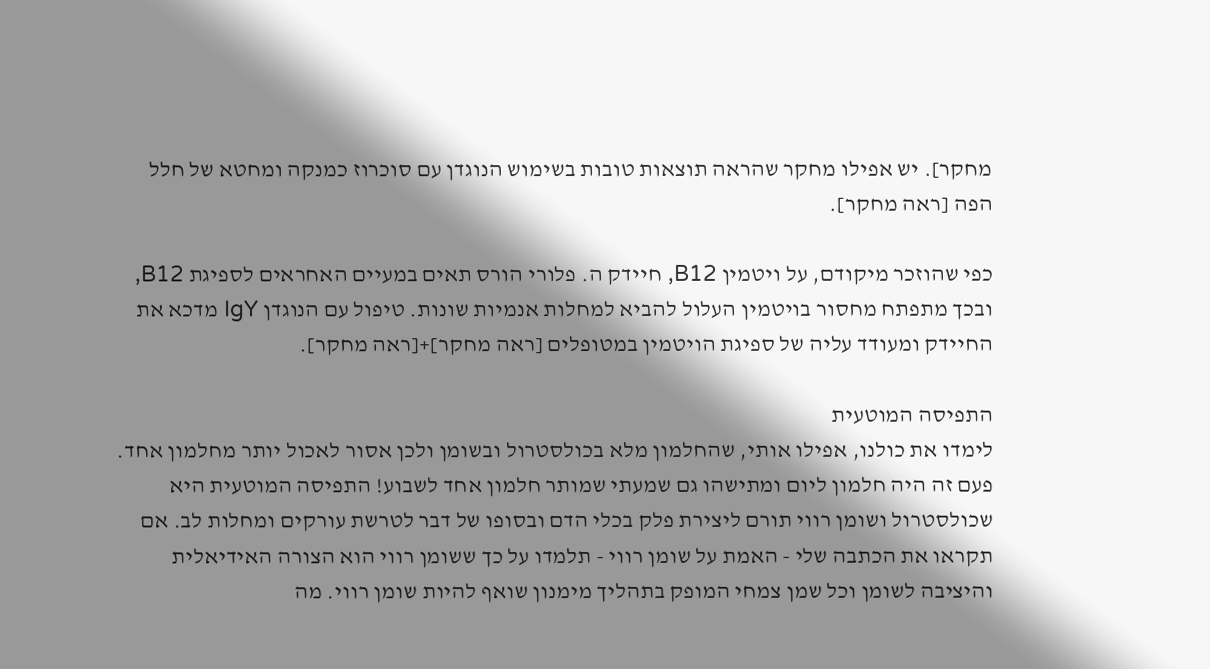מחקר]. יש אפילו מחקר שהראה תוצאות טובות בשימוש הנוגדן עם סוכרוז כמנקה ומחטא של חלל הפה [ראה מחקר].

כפי שהוזכר מיקודם, על ויטמין B12, חיידק ה. פלורי הורס תאים במעיים האחראים לספיגת B12, ובכך מתפתח מחסור בויטמין העלול להביא למחלות אנמיות שונות. טיפול עם הנוגדן IgY מדכא את החיידק ומעודד עליה של ספיגת הויטמין במטופלים [ראה מחקר]+[ראה מחקר].

התפיסה המוטעית
לימדו את כולנו, אפילו אותי, שהחלמון מלא בכולסטרול ובשומן ולכן אסור לאכול יותר מחלמון אחד. פעם זה היה חלמון ליום ומתישהו גם שמעתי שמותר חלמון אחד לשבוע! התפיסה המוטעית היא שכולסטרול ושומן רווי תורם ליצירת פלק בכלי הדם ובסופו של דבר לטרשת עורקים ומחלות לב. אם תקראו את הכתבה שלי - האמת על שומן רווי - תלמדו על כך ששומן רווי הוא הצורה האידיאלית והיציבה לשומן וכל שמן צמחי המופק בתהליך מימנון שואף להיות שומן רווי. מה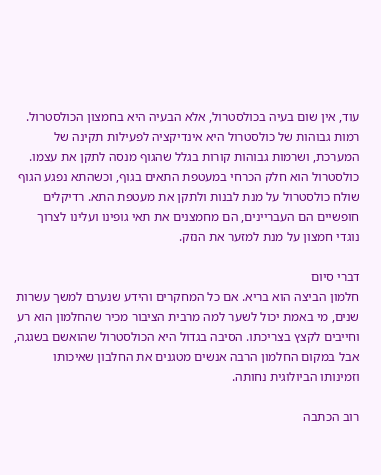עוד, אין שום בעיה בכולסטרול, אלא הבעיה היא בחמצון הכולסטרול. רמות גבוהות של כולסטרול היא אינדיקציה לפעילות תקינה של המערכת, ושרמות גבוהות קורות בגלל שהגוף מנסה לתקן את עצמו. כולסטרול הוא חלק הכרחי במעטפת התאים בגוף, וכשהתא נפגע הגוף שולח כולסטרול על מנת לבנות ולתקן את מעטפת התא. רדיקלים חופשיים הם העבריינים, הם מחמצנים את תאי גופינו ועלינו לצרוך נוגדי חמצון על מנת למזער את הנזק.

דברי סיום
חלמון הביצה הוא בריא. אם כל המחקרים והידע שנערם למשך עשרות שנים, מי באמת יכול לשער למה מרבית הציבור מכיר שהחלמון הוא רע וחייבים לקצץ בצריכתו. הסיבה בגדול היא הכולסטרול שהואשם בשגגה, אבל במקום החלמון הרבה אנשים מטגנים את החלבון שאיכותו וזמינותו הביולוגית נחותה.

רוב הכתבה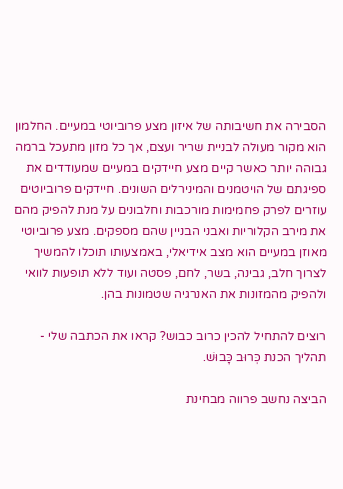הסבירה את חשיבותה של איזון מצע פרוביוטי במעיים. החלמון הוא מקור מעולה לבניית שריר ועצם, אך כל מזון מתעכל ברמה גבוהה יותר כאשר קיים מצע חיידקים במעיים שמעודדים את ספיגתם של הויטמנים והמינירלים השונים. חיידקים פרוביוטים עוזרים לפרק פחמימות מורכבות וחלבונים על מנת להפיק מהם את מירב הקלוריות ואבני הבניין שהם מספקים. מצע פרוביוטי מאוזן במעיים הוא מצב אידיאלי, באמצעותו תוכלו להמשיך לצרוך חלב, גבינה, בשר, לחם, פסטה ועוד ללא תופעות לוואי ולהפיק מהמזונות את האנרגיה שטמונות בהן.

רוצים להתחיל להכין כרוב כבוש? קראו את הכתבה שלי - תהליך הכנת כְּרוּב כָּבוּשׁ.

הביצה נחשב פרווה מבחינת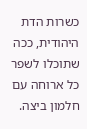כשרות הדת היהודית, ככה שתוכלו לשפר כל ארוחה עם חלמון ביצה.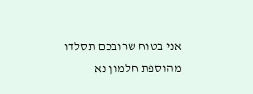אני בטוח שרובכם תסלדו מהוספת חלמון נא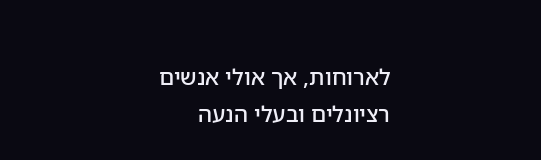לארוחות, אך אולי אנשים רציונלים ובעלי הנעה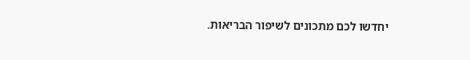יחדשו לכם מתכונים לשיפור הבריאות.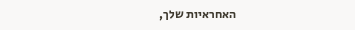האחראיות שלך,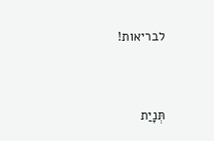לבריאות!


תְּנָיַת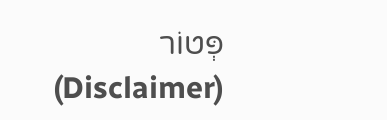פְּטוֹר (Disclaimer)